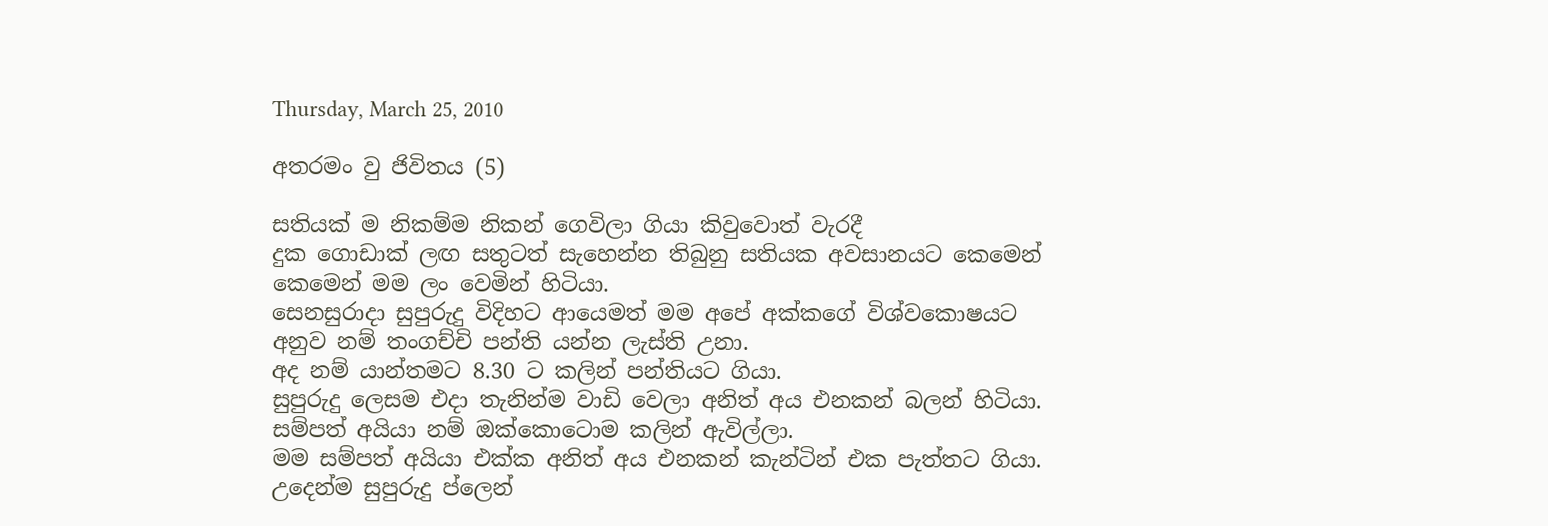Thursday, March 25, 2010

අතරමං වු ජිවිතය (5)

සතියක් ම නිකම්ම නිකන් ගෙවිලා ගියා කිවුවොත් වැරදී
දුක ගොඩාක් ලඟ සතුටත් සැහෙන්න තිබුනු සතියක අවසානයට කෙමෙන් කෙමෙන් මම ලං වෙමින් හිටියා.
සෙනසුරාදා සුපුරුදු විදිහට ආයෙමත් මම අපේ අක්කගේ විශ්වකොෂයට අනුව නම් තංගච්චි පන්ති යන්න ලැස්ති උනා.
අද නම් යාන්තමට 8.30 ට කලින් පන්තියට ගියා.
සුපුරුදු ලෙසම එදා තැනින්ම වාඩි වෙලා අනිත් අය එනකන් බලන් හිටියා.
සම්පත් අයියා නම් ඔක්කොටොම කලින් ඇවිල්ලා.
මම සම්පත් අයියා එක්ක අනිත් අය එනකන් කැන්ටින් එක පැත්තට ගියා.
උදෙන්ම සුපුරුදු ප්ලෙන්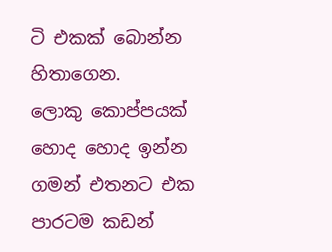ටි එකක් බොන්න හිතාගෙන.
ලොකු කොප්පයක් හොද හොද ඉන්න ගමන් එතනට එක පාරටම කඩන්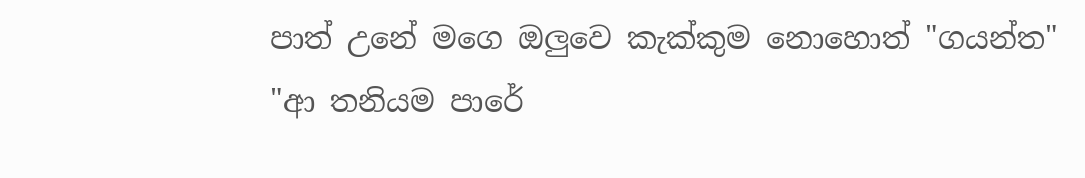පාත් උනේ මගෙ ඔලුවෙ කැක්කුම නොහොත් "ගයන්ත"
"ආ තනියම පාරේ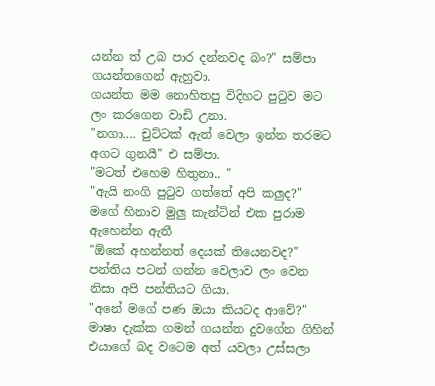යන්න ත් උබ පාර දන්නවද බං?" සම්පා ගයන්තගෙන් ඇහුවා.
ගයන්ත මම නොහිතපු විදිහට පුටුව මට ලං කරගෙන වාඩි උනා.
"නගා.... චුට්ටක් ඇත් වෙලා ඉන්න තරමට අගට ගුනයී" එ සම්පා.
"මටත් එහෙම හිතුනා.. "
"ඇයි නංගි පුටුව ගත්තේ අපි කලුද?"
මගේ හිනාව මුලු කැන්ටින් එක පුරාම ඇහෙන්න ඇතී
"ඕකේ අහන්නත් දෙයක් තියෙනවද?"
පන්තිය පටන් ගන්න වෙලාව ලං වෙන නිසා අපි පන්තියට ගියා.
"අනේ මගේ පණ ඔයා කියටද ආවේ?"
මාෂා දැක්ක ගමන් ගයන්ත දුවගේන ගිහින් එයාගේ බද වටෙම අත් යවලා උස්සලා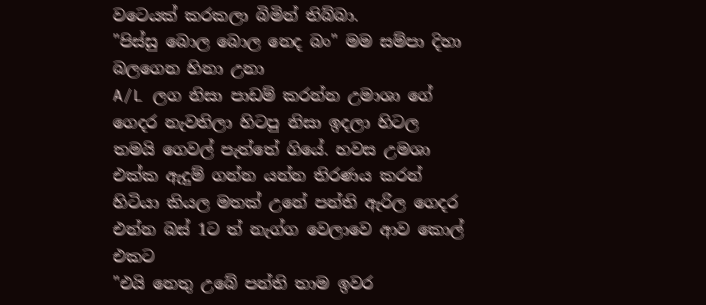වටෙයක් කරකලා බිමින් තිබ්බා.
"පිස්සු බොල බොල නෙද බං" මම සම්පා දිහා බලගෙන හිනා උනා
A/L ලග නිසා පාඩම් කරන්න උමාශා ගේ ගෙදර නැවතිලා හිටපු නිසා ඉදලා හිටල තමයි ගෙවල් පැත්තේ ගියේ. හවස උමශා එක්ක ඇදුම් ගන්න යන්න තිරණය කරන් හිටියා කියල මතක් උනේ පන්ති ඇරිල ගෙදර එන්න බස් 1ට ත් නැග්ග වෙලාවෙ ආව කොල් එකට
"එයි නෙතු උබේ පන්ති තාම ඉවර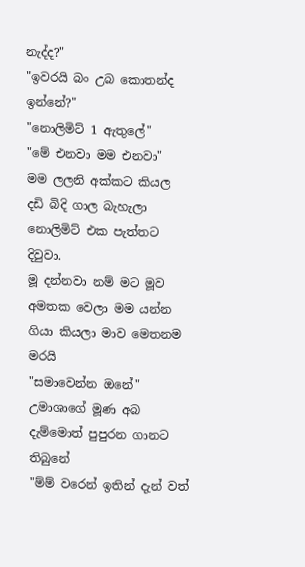නැද්ද?"
"ඉවරයි බං උබ කොතන්ද ඉන්නේ?"
"නොලිමිට් 1 ඇතුලේ"
"මේ එනවා මම එනවා"
මම ලලනි අක්කට කියල දඩි බිදි ගාල බැහැලා නොලිමිට් එක පැත්තට දිවුවා.
මූ දන්නවා නම් මට මූව අමතක වෙලා මම යන්න ගියා කියලා මාව මෙතනම මරයි
"සමාවෙන්න ඔනේ"
උමාශාගේ මූණ අබ දැම්මොත් පුපුරන ගානට තිබුනේ
"ම්ම් වරෙන් ඉතින් දැන් වත්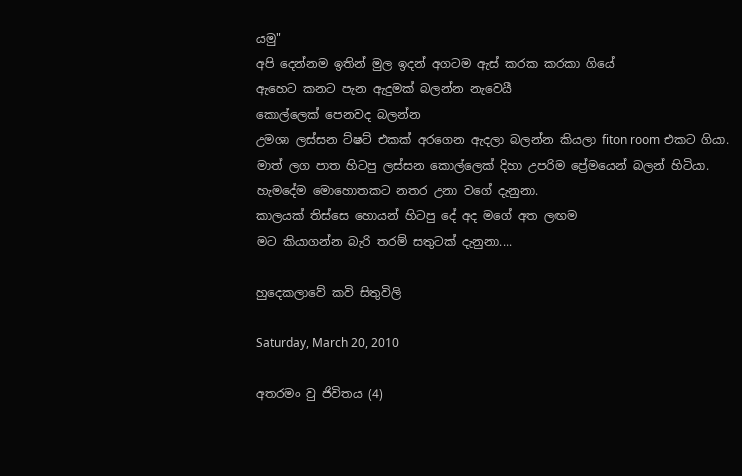යමු"
අපි දෙන්නම ඉතින් මුල ඉදන් අගටම ඇස් කරක කරකා ගියේ
ඇහෙට කනට පැන ඇදුමක් බලන්න නැවෙයී
කොල්ලෙක් පෙනවද බලන්න
උමශා ලස්සන ට්ෂට් එකක් අරගෙන ඇදලා බලන්න කියලා fiton room එකට ගියා.
මාත් ලග පාත හිටපු ලස්සන කොල්ලෙක් දිහා උපරිම ප්‍රේමයෙන් බලන් හිටියා.
හැමදේම මොහොතකට නතර උනා වගේ දැනුනා.
කාලයක් තිස්සෙ හොයන් හිටපු දේ අද මගේ අත ලඟම
මට කියාගන්න බැරි තරම් සතුටක් දැනුනා....

හුදෙකලාවේ කවි සිතුවිලි

Saturday, March 20, 2010

අතරමං වු ජිවිතය (4)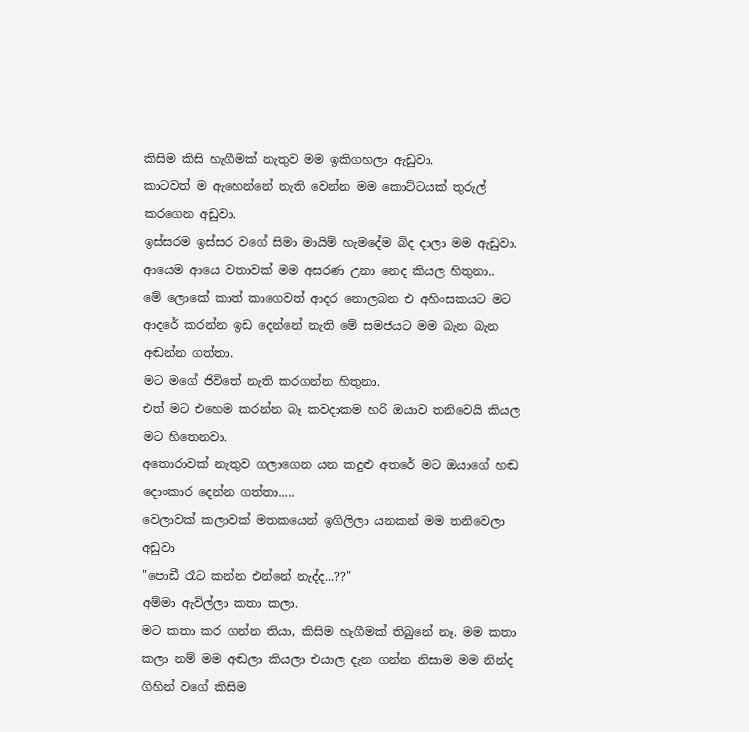කිසිම කිසි හැගීමක් නැතුව මම ඉකිගහලා ඇඩුවා.
කාටවත් ම ඇහෙන්නේ නැති වෙන්න මම කොට්ටයක් තුරුල් කරගෙන අඩුවා.
ඉස්සරම ඉස්සර වගේ සිමා මායිම් හැමදේම බිද දාලා මම ඇඩුවා.
ආයෙම ආයෙ වතාවක් මම අසරණ උනා නෙද කියල හිතුනා..
මේ ලොකේ කාත් කාගෙවත් ආදර නොලබන එ අහිංසකයට මට ආදරේ කරන්න ඉඩ දෙන්නේ නැති මේ සමජයට මම බැන බැන අඬන්න ගත්තා.
මට මගේ ජිවිතේ නැති කරගන්න හිතුනා.
එත් මට එහෙම කරන්න බෑ කවදාකම හරි ඔයාව තනිවෙයි කියල මට හිතෙනවා.
අතොරාවක් නැතුව ගලාගෙන යන කදුළු අතරේ මට ඔයාගේ හඬ දොංකාර දෙන්න ගත්තා.....
වෙලාවක් කලාවක් මතකයෙන් ඉගිලිලා යනකන් මම තනිවෙලා අඩුවා
"පොඩී රෑට කන්න එන්නේ නැද්ද...??"
අම්මා ඇවිල්ලා කතා කලා.
මට කතා කර ගන්න තියා, කිසිම හැගීමක් තිබුනේ නෑ. මම කතා කලා නම් මම අඬලා කියලා එයාල දැන ගන්න නිසාම මම නින්ද ගිහින් වගේ කිසිම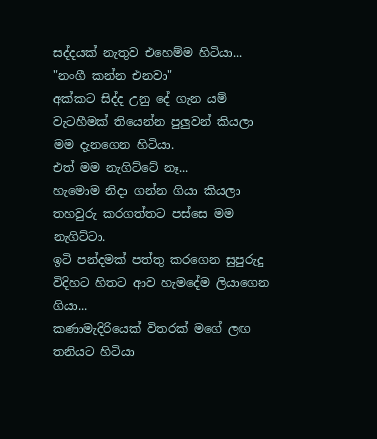සද්දයක් නැතුව එහෙම්ම හිටියා...
"නංගී කන්න එනවා"
අක්කට සිද්ද උනු දේ ගැන යම් වැටහීමක් තියෙන්න පුලුවන් කියලා මම දැනගෙන හිටියා.
එත් මම නැගිට්ටේ නෑ...
හැමොම නිදා ගන්න ගියා කියලා තහවුරු කරගත්තට පස්සෙ මම නැගිට්ටා.
ඉටි පන්දමක් පත්තු කරගෙන සුපුරුදු විදිහට හිතට ආව හැමදේම ලියාගෙන ගියා...
කණාමැදිරියෙක් විතරක් මගේ ලඟ තනියට හිටියා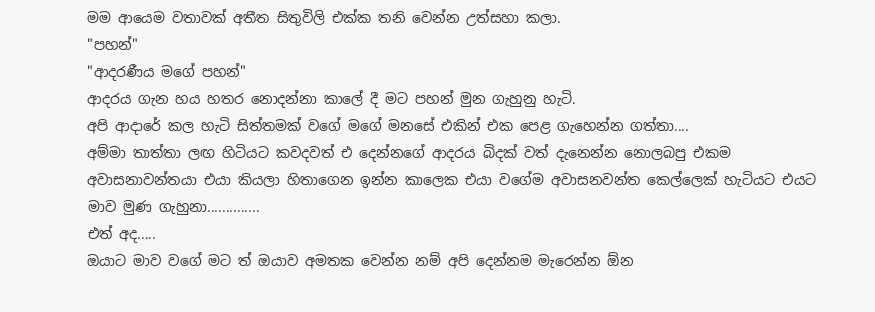මම ආයෙම වතාවක් අතීත සිතුවිලි එක්ක තනි වෙන්න උත්සහා කලා.
"පහන්"
"ආදරණීය මගේ පහන්"
ආදරය ගැන හය හතර නොදන්නා කාලේ දී මට පහන් මුන ගැහුනු හැටි.
අපි ආදාරේ කල හැටි සිත්තමක් වගේ මගේ මනසේ එකින් එක පෙළ ගැහෙන්න ගත්තා....
අම්මා තාත්තා ලඟ හිටියට කවදවත් එ දෙන්නගේ ආදරය බිදක් වත් දැනෙන්න නොලබපු එකම අවාසනාවන්තයා එයා කියලා හිතාගෙන ඉන්න කාලෙක එයා වගේම අවාසනවන්ත කෙල්ලෙක් හැටියට එයට මාව මුණ ගැහුනා..............
එත් අද.....
ඔයාට මාව වගේ මට ත් ඔයාව අමතක වෙන්න නම් අපි දෙන්නම මැරෙන්න ඕන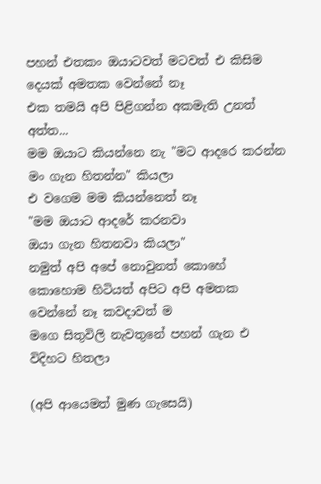පහන් එතකං ඔයාටවත් මටවත් එ කිසිම දෙයක් අමතක වෙන්නේ නෑ
එක තමයි අපි පිළිගන්න අකමැති උනත් අත්ත...
මම ඔයාට කියන්නෙ නැ "මට ආදරෙ කරන්න මං ගැන හිතන්න" කියලා
එ වගෙම මම කියන්නෙත් නෑ
"මම ඔයාට ආදරේ කරනවා
ඔයා ගැන හිතනවා කියලා"
නමුත් අපි අපේ නොවුනත් කොහේ කොහොම හිටියත් අපිට අපි අමතක වෙන්නේ නෑ කවදාවත් ම
මගෙ සිතුවිලි නැවතුනේ පහන් ගැන එ විදිහට හිතලා

(අපි ආයෙමත් මුණ ගැසෙයි)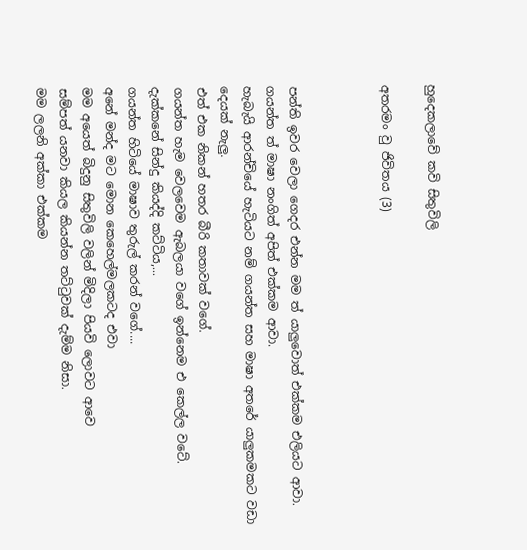හුදෙකලාවේ කවි සිතුවිලි

අතරමං වු ජිවිතය (3)



පන්ති ඉවර වෙලා ගෙදර එන්න මම ත් යාලුවොත් එක්කම එලියට ආවා.
ගයන්ත ත් මාෂා නංගිත් අපිත් එක්කම ආවා.
හැබැයි ආරන්චියේ හැටියට නම් ගයන්ත සහ මාෂා අතරේ යාලුකමකට වඩා දෙයක් නැලු.
එත් එක නිකන් හතර බීරි කතාවක් වගේ.
ගයන්ත හැම වෙලවෙම ඇබලයා වගේ ඉන්නෙම එ කෙල්ල වටේ.
දැක්කනේ සින්දු කියද්දි කට්ටිය,...
ගයන්ත හිටියේ මාෂාව තුරුල් කරන් වගේ....
අනේ මන්ද මට මොන කෙහෙල්මලකටද එවා
මම අයෙත් බිදුනු සිතුවිලි වලින් මිදිලා පියවි ලොවට ආවෙ
සම්පත් යනවා කියල කියන්න තට්ටුවක් දැම්ම නිසා.
මම ලලනි අක්කා එක්කම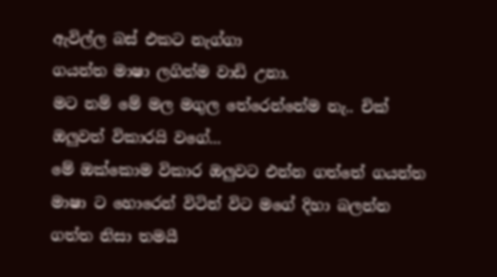ඇවිල්ල බස් එකට නැග්ගා
ගයන්ත මාෂා ලගින්ම වාඩි උනා.
මට නම් මේ මල මගුල තේරෙන්නේම නැ.. චික් ඔලුවත් විකාරයි වගේ...
මේ ඔක්කොම විකාර ඔලුවට එන්න ගත්තේ ගයන්ත මාෂා ට හොරෙන් විටින් විට මගේ දිහා බලන්න ගත්ත නිසා තමයී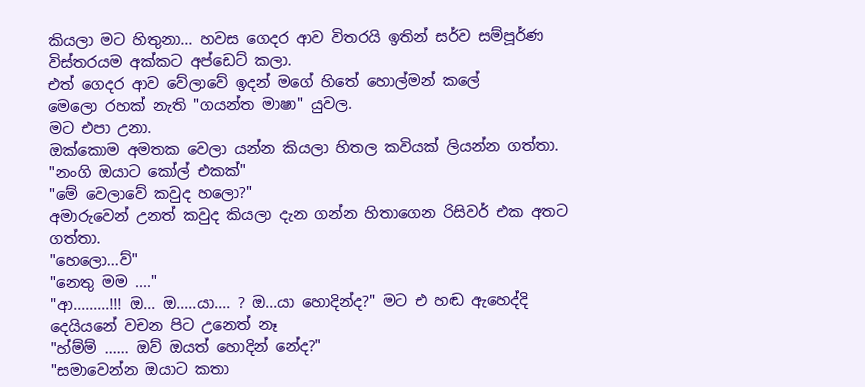කියලා මට හිතුනා... හවස ගෙදර ආව විතරයි ඉතින් සර්ව සම්පූර්ණ විස්තරයම අක්කට අප්ඩෙට් කලා.
එත් ගෙදර ආව වේලාවේ ඉදන් මගේ හිතේ හොල්මන් කලේ
මෙලො රහක් නැති "ගයන්ත මාෂා" යුවල.
මට එපා උනා.
ඔක්කොම අමතක වෙලා යන්න කියලා හිතල කවියක් ලියන්න ගත්තා.
"නංගි ඔයාට කෝල් එකක්"
"මේ වෙලාවේ කවුද හලො?"
අමාරුවෙන් උනත් කවුද කියලා දැන ගන්න හිතාගෙන රිසිවර් එක අතට ගත්තා.
"හෙලො...ව්"
"නෙතු මම ...."
"ආ.........!!! ඔ... ඔ.....යා.... ? ඔ...යා හොදින්ද?" මට එ හඬ ඇහෙද්දි දෙයියනේ වචන පිට උනෙත් නෑ
"හ්ම්ම් ...... ඔව් ඔයත් හොදින් නේද?"
"සමාවෙන්න ඔයාට කතා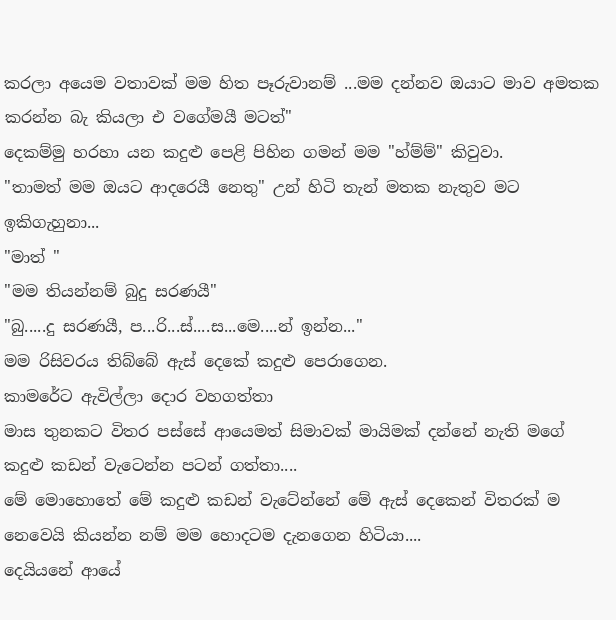කරලා අයෙම වතාවක් මම හිත පෑරුවානම් ...මම දන්නව ඔයාට මාව අමතක කරන්න බැ කියලා එ වගේමයී මටත්"
දෙකම්මු හරහා යන කදුළු පෙළි පිහින ගමන් මම "හ්ම්ම්" කිවුවා.
"තාමත් මම ඔයට ආදරෙයී නෙතු" උන් හිටි තැන් මතක නැතුව මට ඉකිගැහුනා...
"මාත් "
"මම තියන්නම් බුදු සරණයී"
"බු.....දු සරණයී, ප...රි...ස්....ස...මෙ....න් ඉන්න..."
මම රිසිවරය තිබ්බේ ඇස් දෙකේ කදුළු පෙරාගෙන.
කාමරේට ඇවිල්ලා දොර වහගත්තා
මාස තුනකට විතර පස්සේ ආයෙමත් සිමාවක් මායිමක් දන්නේ නැති මගේ කදුළු කඩන් වැටෙන්න පටන් ගත්තා....
මේ මොහොතේ මේ කදුළු කඩන් වැටේන්නේ මේ ඇස් දෙකෙන් විතරක් ම නෙවෙයි කියන්න නම් මම හොදටම දැනගෙන හිටියා....
දෙයියනේ ආයේ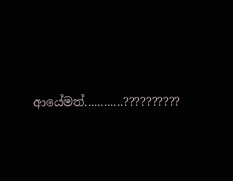ආයේමත්............??????????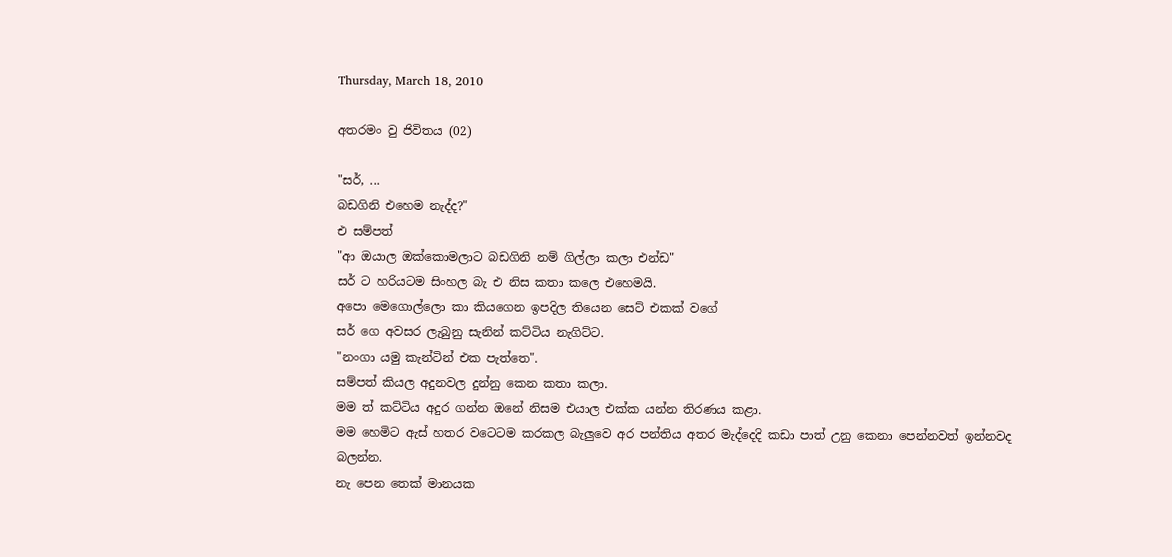Thursday, March 18, 2010

අතරමං වු ජිවිතය (02)

"සර්, ...
බඩගිනි එහෙම නැද්ද?"
එ සම්පත්
"ආ ඔයාල ඔක්කොමලාට බඩගිනි නම් ගිල්ලා කලා එන්ඩ"
සර් ට හරියටම සිංහල බැ එ නිස කතා කලෙ එහෙමයි.
අපො මෙගොල්ලො කා කියගෙන ඉපදිල තියෙන සෙට් එකක් වගේ
සර් ගෙ අවසර ලැබුනු සැනින් කට්ටිය නැගිට්ට.
"නංගා යමු කැන්ටින් එක පැත්තෙ".
සම්පත් කියල අදුනවල දුන්නු කෙන කතා කලා.
මම ත් කට්ටිය අදුර ගන්න ඔනේ නිසම එයාල එක්ක යන්න තිරණය කළා.
මම හෙමිට ඇස් හතර වටෙටම කරකල බැලුවෙ අර පන්තිය අතර මැද්දෙදි කඩා පාත් උනු කෙනා පෙන්නවත් ඉන්නවද බලන්න.
නැ පෙන තෙක් මානයක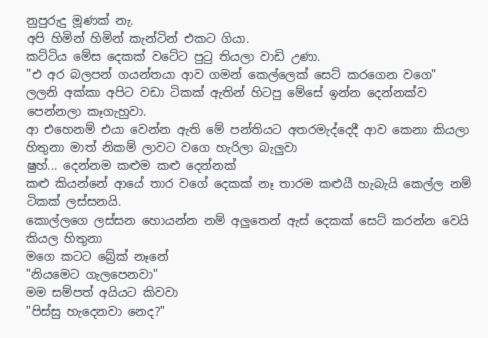නුපුරුදු මූණක් නැ.
අපි හිමින් හිමින් කැන්ටින් එකට ගියා.
කට්ටිය මේස දෙකක් වටේට පුටු තියලා වාඩි උණා.
"එ අර බලපන් ගයන්තයා ආව ගමන් කෙල්ලෙක් සෙට් කරගෙන වගෙ"
ලලනි අක්කා අපිට වඩා ටිකක් ඇතින් හිටපු මේසේ ඉන්න දෙන්නක්ව පෙන්නලා කෑගැහුවා.
ආ එහෙනම් එයා වෙන්න ඇති මේ පන්තියට අතරමැද්දෙදී ආව කෙනා කියලා හිතුනා මාත් නිකම් ලාවට වගෙ හැරිලා බැලුවා
ෂුහ්... දෙන්නම කළුම කළු දෙන්නක්
කළු කියන්නේ ආයේ තාර වගේ දෙකක් නෑ තාරම කළුයී හැබැයි කෙල්ල නම් ටිකක් ලස්සනයි.
කොල්ලගෙ ලස්සන හොයන්න නම් අලුතෙන් ඇස් දෙකක් සෙට් කරන්න වෙයි කියල හිතුනා
මගෙ කටට බ්‍රේක් නෑනේ
"නියමෙට ගැලපෙනවා"
මම සම්පත් අයියට කිවවා
"පිස්සු හැදෙනවා නෙද?"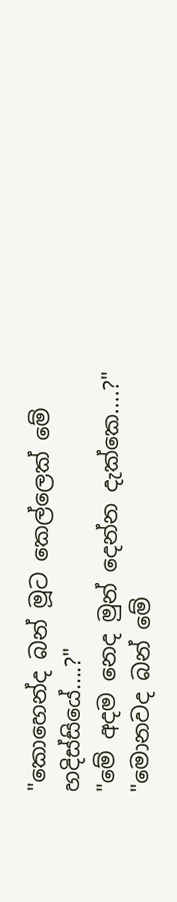"කොහෙන්ද බන් මූට කෙල්ලෙක් මේ හදිස්සියේ....?"
"මේ අදම නෙද මුන් දෙන්න දැක්කෙ....?"
"මොනවද බන් මේ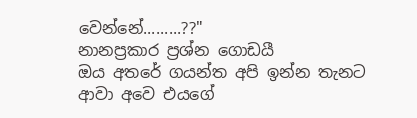වෙන්නේ.........??"
නානප්‍රකාර ප්‍රශ්න ගොඩයී
ඔය අතරේ ගයන්ත අපි ඉන්න තැනට ආවා අවෙ එයගේ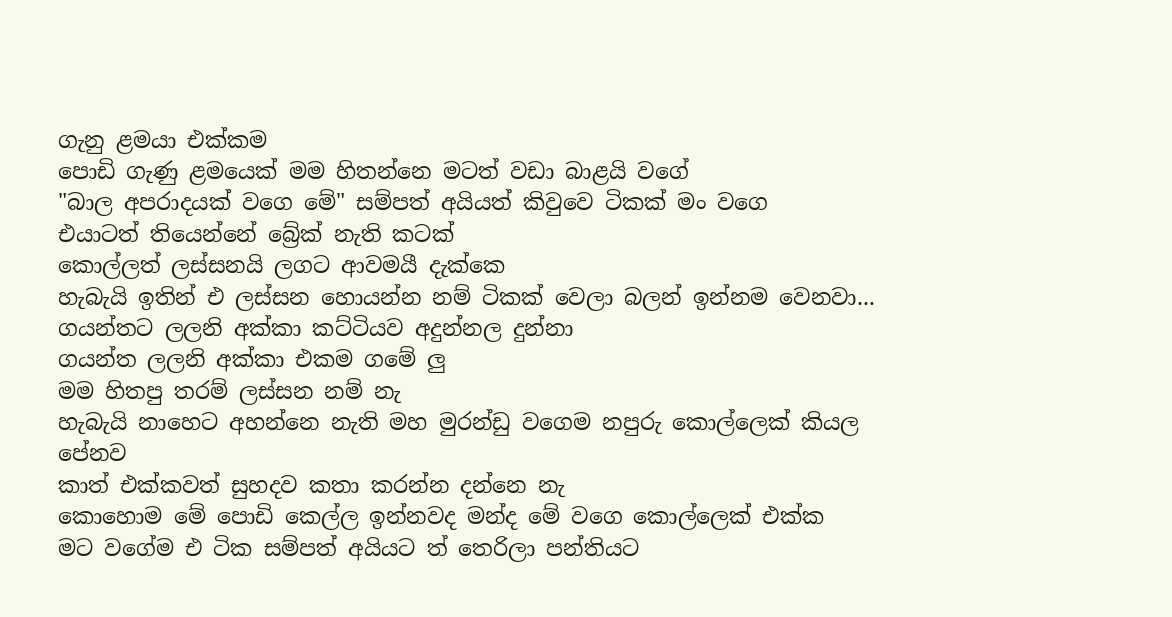ගැනු ළමයා එක්කම
පොඩි ගැණු ළමයෙක් මම හිතන්නෙ මටත් වඩා බාළයි වගේ
"බාල අපරාදයක් වගෙ මේ" සම්පත් අයියත් කිවුවෙ ටිකක් මං වගෙ
එයාටත් තියෙන්නේ බ්‍රේක් නැති කටක්
කොල්ලත් ලස්සනයි ලගට ආවමයී දැක්කෙ
හැබැයි ඉතින් එ ලස්සන හොයන්න නම් ටිකක් වෙලා බලන් ඉන්නම වෙනවා...
ගයන්තට ලලනි අක්කා කට්ටියව අදුන්නල දුන්නා
ගයන්ත ලලනි අක්කා එකම ගමේ ලු
මම හිතපු තරම් ලස්සන නම් නැ
හැබැයි නාහෙට අහන්නෙ නැති මහ මුරන්ඩු වගෙම නපුරු කොල්ලෙක් කියල පේනව
කාත් එක්කවත් සුහදව කතා කරන්න දන්නෙ නැ
කොහොම මේ පොඩි කෙල්ල ඉන්නවද මන්ද මේ වගෙ කොල්ලෙක් එක්ක
මට වගේම එ ටික සම්පත් අයියට ත් තෙරිලා පන්තියට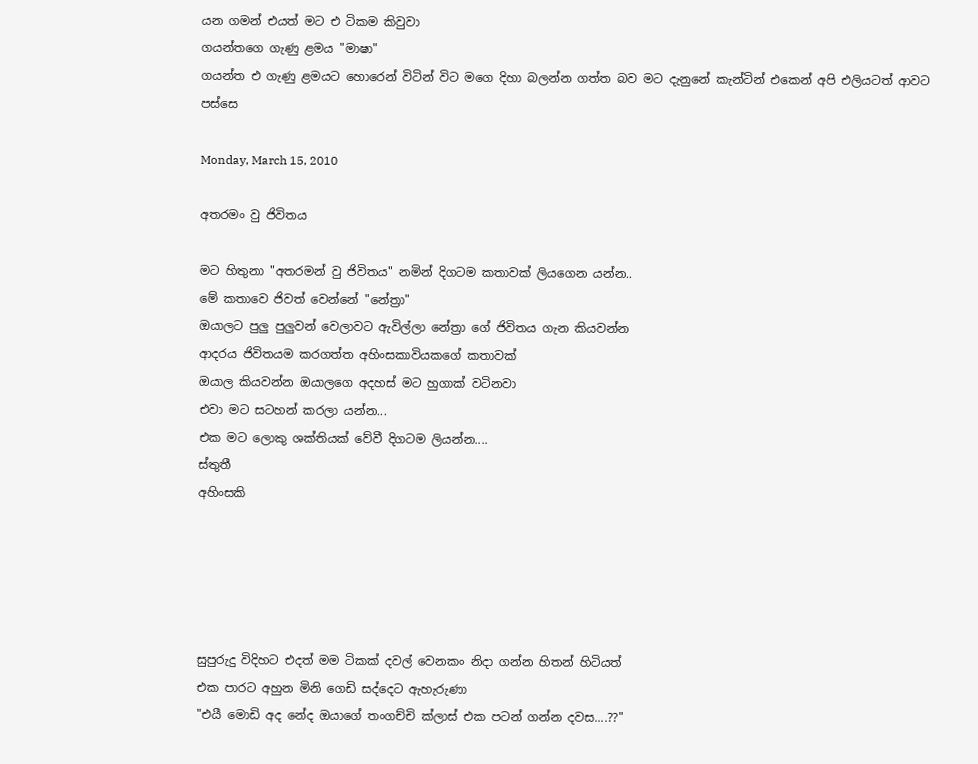යන ගමන් එයත් මට එ ටිකම කිවුවා
ගයන්තගෙ ගැණු ළමය "මාෂා"
ගයන්ත එ ගැණු ළමයට හොරෙන් විටින් විට මගෙ දිහා බලන්න ගත්ත බව මට දැනුනේ කැන්ටින් එකෙන් අපි එලියටත් ආවට පස්සෙ

Monday, March 15, 2010

අතරමං වු ජිවිතය

මට හිතුනා "අතරමන් වු ජිවිතය" නමින් දිගටම කතාවක් ලියගෙන යන්න..
මේ කතාවෙ ජිවත් වෙන්නේ "නේත්‍රා"
ඔයාලට පුලු පුලුවන් වෙලාවට ඇවිල්ලා නේත්‍රා ගේ ජිවිතය ගැන කියවන්න
ආදරය ජිවිතයම කරගත්ත අහිංසකාවියකගේ කතාවක්
ඔයාල කියවන්න ඔයාලගෙ අදහස් මට හුගාක් වටිනවා
එවා මට සටහන් කරලා යන්න...
එක මට ලොකු ශක්තියක් වේවී දිගටම ලියන්න....
ස්තුතී
අහිංසකි





සුපුරුදු විදිහට එදත් මම ටිකක් දවල් වෙනකං නිදා ගන්න හිතන් හිටියත්
එක පාරට අහුන මිනි ගෙඩි සද්දෙට ඇහැරුණා
"එයී මොඩි අද නේද ඔයාගේ තංගච්චි ක්ලාස් එක පටන් ගන්න දවස....??"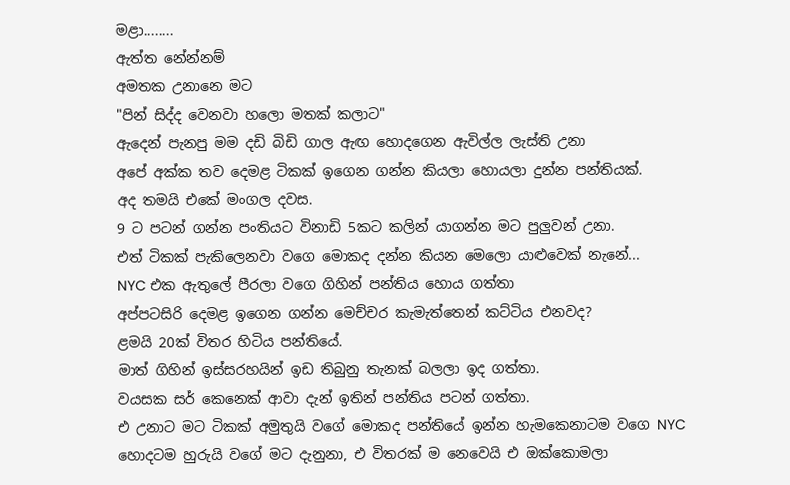මළා........
ඇත්ත නේන්නම්
අමතක උනානෙ මට
"පින් සිද්ද වෙනවා හලො මතක් කලාට"
ඇදෙන් පැනපු මම දඩි බිඩි ගාල ඇඟ හොදගෙන ඇවිල්ල ලැස්ති උනා
අපේ අක්ක තව දෙමළ ටිකක් ඉගෙන ගන්න කියලා හොයලා දුන්න පන්තියක්.
අද තමයි එකේ මංගල දවස.
9 ට පටන් ගන්න පංතියට විනාඩි 5කට කලින් යාගන්න මට පුලුවන් උනා.
එත් ටිකක් පැකිලෙනවා වගෙ මොකද දන්න කියන මෙලො යාළුවෙක් නැනේ...
NYC එක ඇතුලේ පීරලා වගෙ ගිහින් පන්තිය හොය ගත්තා
අප්පටසිරි දෙමළ ඉගෙන ගන්න මෙච්චර කැමැත්තෙන් කට්ටිය එනවද?
ළමයි 20ක් විතර හිටිය පන්තියේ.
මාත් ගිහින් ඉස්සරහයින් ඉඩ තිබුනු තැනක් බලලා ඉද ගත්තා.
වයසක සර් කෙනෙක් ආවා දැන් ඉතින් පන්තිය පටන් ගත්තා.
එ උනාට මට ටිකක් අමුතුයි වගේ මොකද පන්තියේ ඉන්න හැමකෙනාටම වගෙ NYC හොදටම හුරුයි වගේ මට දැනුනා, එ විතරක් ම නෙවෙයි එ ඔක්කොමලා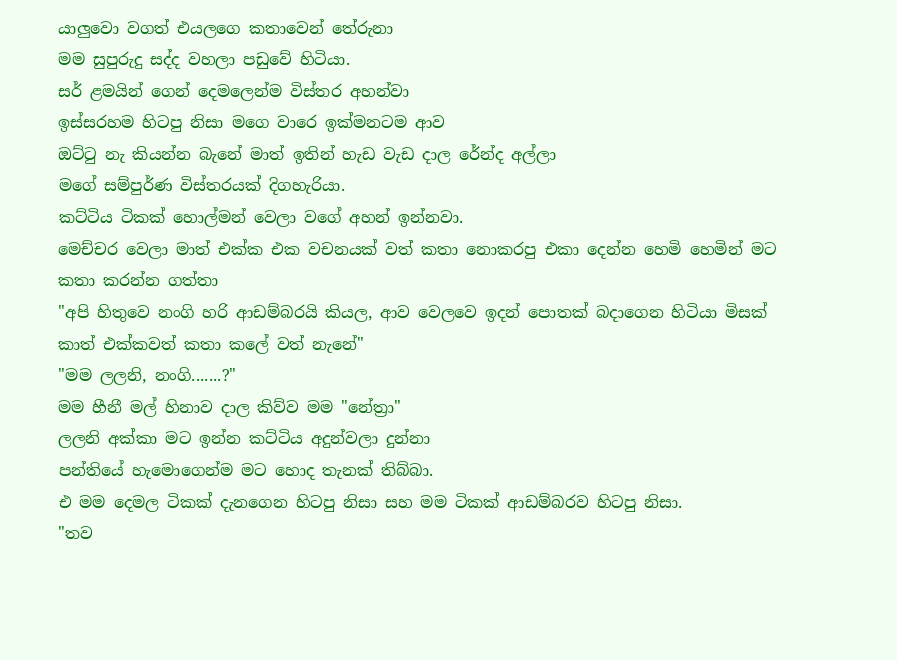යාලුවො වගත් එයලගෙ කතාවෙන් තේරුනා
මම සුපුරුදු සද්ද වහලා පඩුවේ හිටියා.
සර් ළමයින් ගෙන් දෙමලෙන්ම විස්තර අහන්වා
ඉස්සරහම හිටපු නිසා මගෙ වාරෙ ඉක්මනටම ආව
ඔට්ටු නැ කියන්න බැනේ මාත් ඉතින් හැඩ වැඩ දාල රේන්ද අල්ලා
මගේ සම්පුර්ණ විස්තරයක් දිගහැරියා.
කට්ටිය ටිකක් හොල්මන් වෙලා වගේ අහන් ඉන්නවා.
මෙච්චර වෙලා මාත් එක්ක එක වචනයක් වත් කතා නොකරපු එකා දෙන්න හෙමි හෙමින් මට කතා කරන්න ගත්තා
"අපි හිතුවෙ නංගි හරි ආඩම්බරයි කියල, ආව වෙලවෙ ඉදන් පොතක් බදාගෙන හිටියා මිසක් කාත් එක්කවත් කතා කලේ වත් නැනේ"
"මම ලලනි, නංගි.......?"
මම හීනී මල් හිනාව දාල කිව්ව මම "නේත්‍රා"
ලලනි අක්කා මට ඉන්න කට්ටිය අදුන්වලා දුන්නා
පන්තියේ හැමොගෙන්ම මට හොද තැනක් තිබ්බා.
එ මම දෙමල ටිකක් දැනගෙන හිටපු නිසා සහ මම ටිකක් ආඩම්බරව හිටපු නිසා.
"තව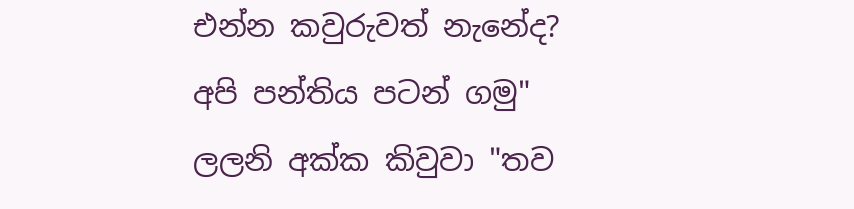එන්න කවුරුවත් නැනේද?
අපි පන්තිය පටන් ගමු"
ලලනි අක්ක කිවුවා "තව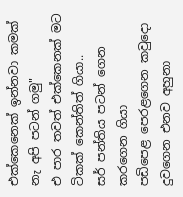එක්කෙනෙක් ඉන්නවා කමක් නැ අපි පටන් ගමු"
එ පාර තවත් එක්කෙනක් මට ටිකක් කෙන්තිත් ගියා..
සර් පන්තිය පටන් ගෙන කරගෙන ගියා
පඩිපෙළ පෙරළගෙන කවුදො දුවගෙන එනව අහුනා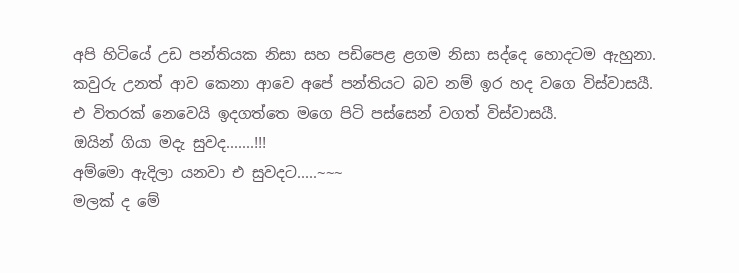අපි හිටියේ උඩ පන්තියක නිසා සහ පඩිපෙළ ළගම නිසා සද්දෙ හොදටම ඇහුනා.
කවුරු උනත් ආව කෙනා ආවෙ අපේ පන්තියට බව නම් ඉර හද වගෙ විස්වාසයී.
එ විතරක් නෙවෙයි ඉදගත්තෙ මගෙ පිටි පස්සෙන් වගත් විස්වාසයී.
ඔයින් ගියා මදැ සුවද.......!!!
අම්මො ඇදිලා යනවා එ සුවදට.....~~~
මලක් ද මේ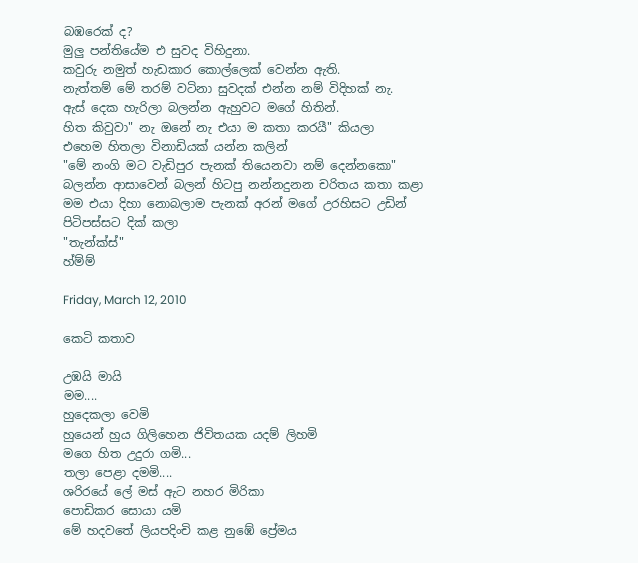බඹරෙක් ද?
මුලු පන්තියේම එ සුවද විහිදුනා.
කවුරු නමුත් හැඩකාර කොල්ලෙක් වෙන්න ඇති.
නැත්තම් මේ තරම් වටිනා සුවදක් එන්න නම් විදිහක් නැ.
ඇස් දෙක හැරිලා බලන්න ඇහුවට මගේ හිතින්.
හිත කිවුවා" නැ ඔනේ නැ එයා ම කතා කරයී" කියලා
එහෙම හිතලා විනාඩියක් යන්න කලින්
"මේ නංගි මට වැඩිපුර පැනක් තියෙනවා නම් දෙන්නකො"
බලන්න ආසාවෙන් බලන් හිටපු නන්නදුනන චරිතය කතා කළා
මම එයා දිහා නොබලාම පැනක් අරන් මගේ උරහිසට උඩින් පිටිපස්සට දික් කලා
"තැන්ක්ස්"
හ්ම්ම්

Friday, March 12, 2010

කෙටි කතාව

උඹයි මායි
මම....
හුදෙකලා වෙමි
හුයෙන් හුය ගිලිහෙන ජිවිතයක යදම් ලිහමි
මගෙ හිත උදුරා ගමි...
තලා පෙළා දමමි....
ශරිරයේ ලේ මස් ඇට නහර මිරිකා
පොඩිකර සොයා යමි
මේ හදවතේ ලියපදිංචි කළ නුඹේ ප්‍රේමය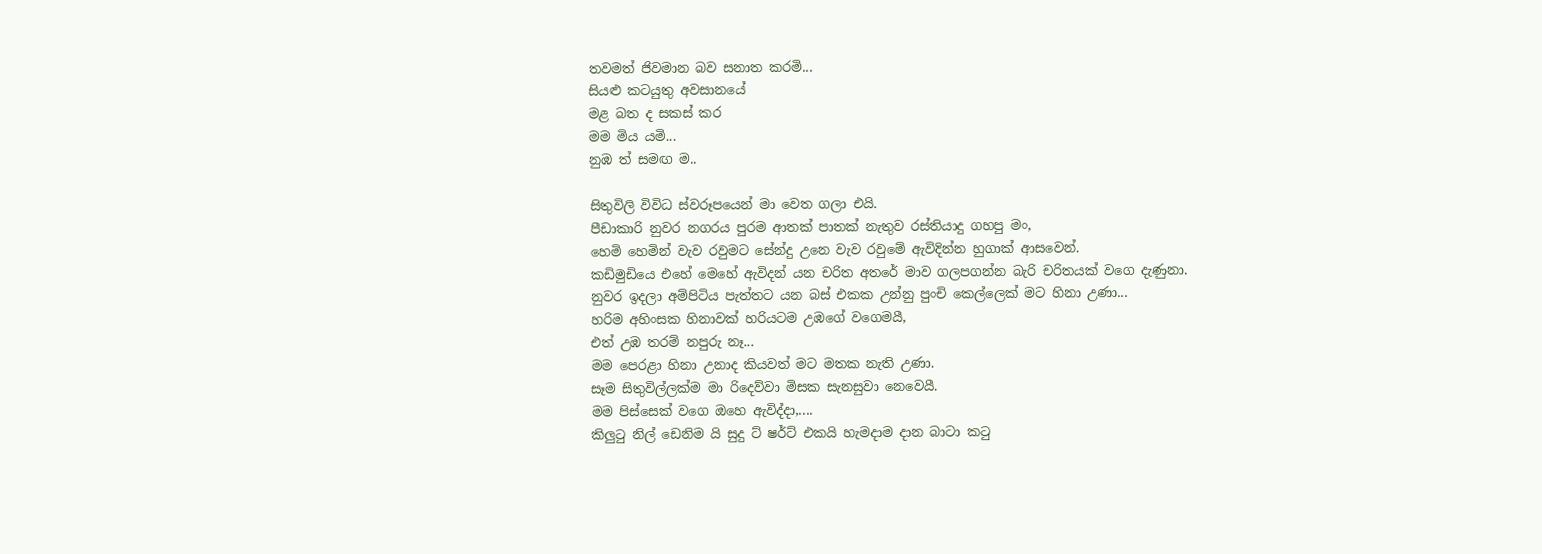තවමත් ජිවමාන බව සනාත කරමි...
සියළු කටයුතු අවසානයේ
මළ බත ද සකස් කර
මම මිය යමි...
නුඹ ත් සමඟ ම..

සිතුවිලි විවිධ ස්වරූපයෙන් මා වෙත ගලා එයි.
පීඩාකාරි නුවර නගරය පුරම ආතක් පාතක් නැතුව රස්තියාදු ගහපු මං,
හෙමි හෙමින් වැව රවුමට සේන්දු උනෙ වැව රවුමේ ඇවිදින්න හුගාක් ආසවෙන්.
කඩිමුඩියෙ එහේ මෙහේ ඇවිදන් යන චරිත අතරේ මාව ගලපගන්න බැරි චරිතයක් වගෙ දැණුනා.
නුවර ඉදලා අම්පිටිය පැත්තට යන බස් එකක උන්නු පුංචි කෙල්ලෙක් මට හිනා උණා...
හරිම අහිංසක හිනාවක් හරියටම උඹගේ වගෙමයී,
එත් උඹ තරම් නපුරු නෑ...
මම පෙරළා හිනා උනාද කියවත් මට මතක නැති උණා.
සෑම සිතුවිල්ලක්ම මා රිදෙව්වා මිසක සැනසුවා නෙවෙයී.
මම පිස්සෙක් වගෙ ඔහෙ ඇවිද්දා,....
කිලුටු නිල් ඩෙනිම යි සුදු ට් ෂර්ට් එකයි හැමදාම දාන බාටා කටු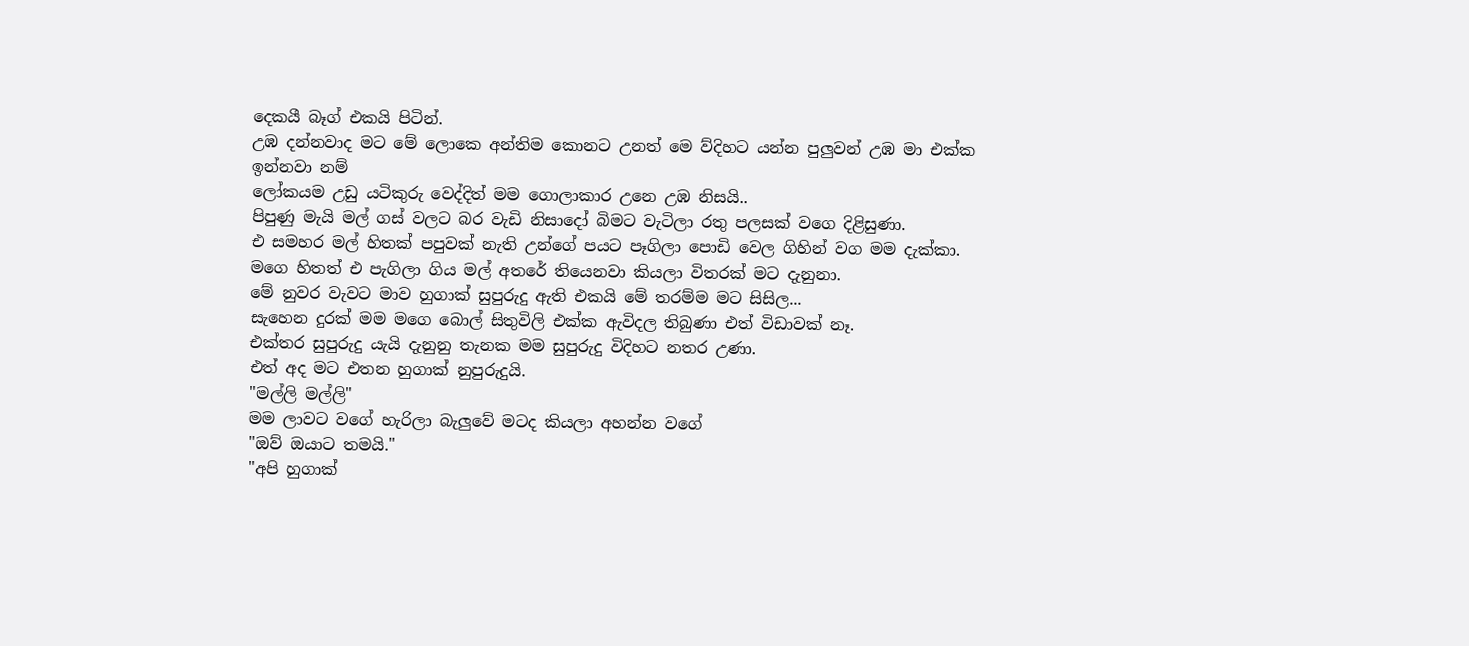දෙකයී බෑග් එකයි පිටින්.
උඹ දන්නවාද මට මේ ලොකෙ අන්තිම කොනට උනත් මෙ ව්දිහට යන්න පුලුවන් උඹ මා එක්ක ඉන්නවා නම්
ලෝකයම උඩු යටිකුරු වෙද්දිත් මම ගොලාකාර උනෙ උඹ නිසයි..
පිපුණු මැයි මල් ගස් වලට බර වැඩි නිසාදෝ බිමට වැටිලා රතු පලසක් වගෙ දිළිසුණා.
එ සමහර මල් හිතක් පපුවක් නැති උන්ගේ පයට පෑගිලා පොඩි වෙල ගිහින් වග මම දැක්කා.
මගෙ හිතත් එ පැගිලා ගිය මල් අතරේ තියෙනවා කියලා විතරක් මට දැනුනා.
මේ නුවර වැවට මාව හුගාක් සුපුරුදු ඇති එකයි මේ තරම්ම මට සිසිල...
සැහෙන දුරක් මම මගෙ බොල් සිතුවිලි එක්ක ඇවිදල තිබුණා එත් විඩාවක් නෑ.
එක්තර සුපුරුදු යැයි දැනුනු තැනක මම සුපුරුදු විදිහට නතර උණා.
එත් අද මට එතන හුගාක් නුපුරුදුයි.
"මල්ලි මල්ලි"
මම ලාවට වගේ හැරිලා බැලුවේ මටද කියලා අහන්න වගේ
"ඔව් ඔයාට තමයි."
"අපි හුගාක්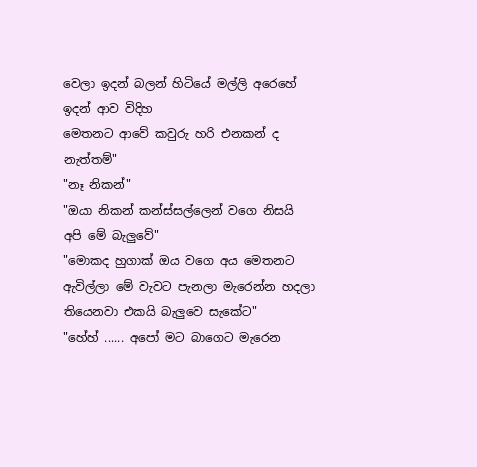වෙලා ඉදන් බලන් හිටියේ මල්ලි අරෙහේ ඉදන් ආව විදිහ
මෙතනට ආවේ කවුරු හරි එනකන් ද නැත්තම්"
"නෑ නිකන්"
"ඔයා නිකන් කන්ස්සල්ලෙන් වගෙ නිසයි අපි මේ බැලුවේ"
"මොකද හුගාක් ඔය වගෙ අය මෙතනට ඇවිල්ලා මේ වැවට පැනලා මැරෙන්න හදලා තියෙනවා එකයි බැලුවෙ සැකේට"
"හේහ් ...... අපෝ මට බාගෙට මැරෙන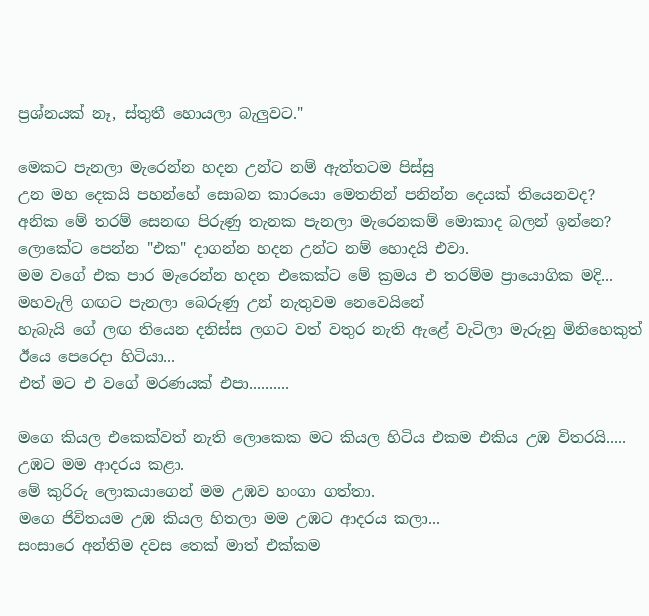ප්‍රශ්නයක් නෑ, ස්තුතී හොයලා බැලුවට."

මෙකට පැනලා මැරෙන්න හදන උන්ට නම් ඇත්තටම පිස්සු
උන මහ දෙකයි පහන්හේ සොබන කාරයො මෙතනින් පනින්න දෙයක් තියෙනවද?
අනික මේ තරම් සෙනඟ පිරුණු තැනක පැනලා මැරෙනකම් මොකාද බලන් ඉන්නෙ?
ලොකේට පෙන්න "එක" දාගන්න හදන උන්ට නම් හොදයි එවා.
මම වගේ එක පාර මැරෙන්න හදන එකෙක්ට මේ ක්‍රමය එ තරම්ම ප්‍රායොගික මදි...
මහවැලි ගඟට පැනලා බෙරුණු උන් නැතුවම නෙවෙයිනේ
හැබැයි ගේ ලඟ තියෙන දනිස්ස ලගට වත් වතුර නැති ඇළේ වැටිලා මැරුනු මිනිහෙකුත් ඊයෙ පෙරෙදා හිටියා...
එත් මට එ වගේ මරණයක් එපා..........

මගෙ කියල එකෙක්වත් නැති ලොකෙක මට කියල හිටිය එකම එකිය උඹ විතරයි.....
උඹට මම ආදරය කළා.
මේ කුරිරු ලොකයාගෙන් මම උඹව හංගා ගත්තා.
මගෙ ජිවිතයම උඹ කියල හිතලා මම උඹට ආදරය කලා...
සංසාරෙ අන්තිම දවස තෙක් මාත් එක්කම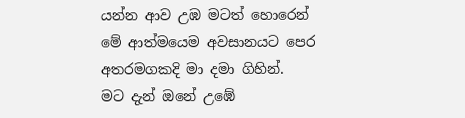යන්න ආව උඹ මටත් හොරෙන් මේ ආත්මයෙම අවසානයට පෙර අතරමගකදි මා දමා ගිහින්.
මට දැන් ඔනේ උඹේ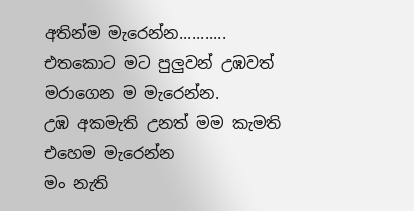අතින්ම මැරෙන්න...........
එතකොට මට පුලුවන් උඹවත් මරාගෙන ම මැරෙන්න.
උඹ අකමැති උනත් මම කැමති එහෙම මැරෙන්න
මං නැති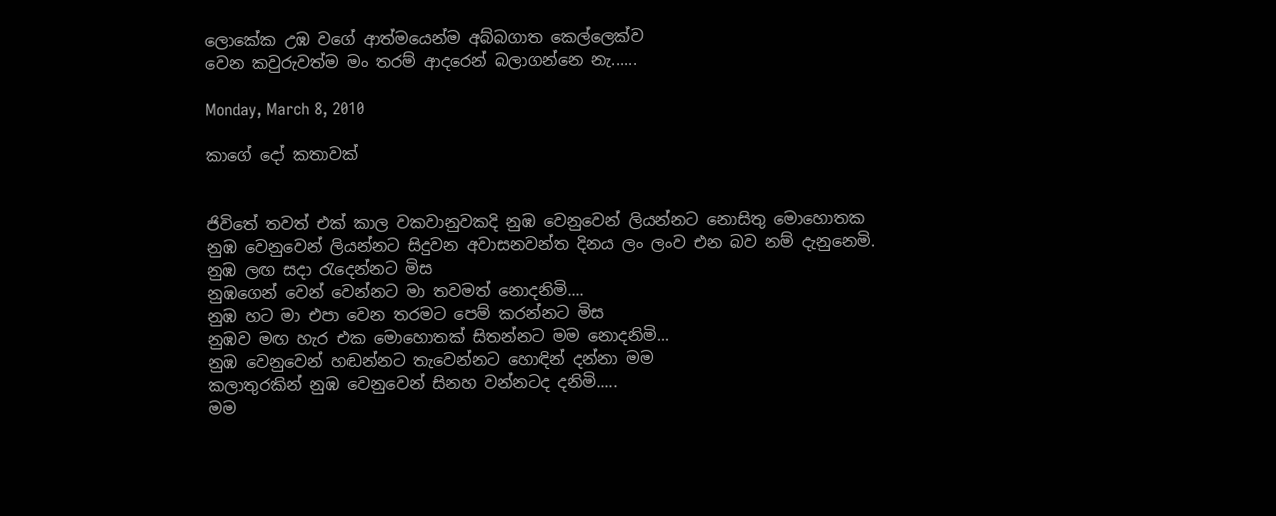ලොකේක උඹ වගේ ආත්මයෙන්ම අබ්බගාත කෙල්ලෙක්ව
වෙන කවුරුවත්ම මං තරම් ආදරෙන් බලාගන්නෙ නැ......

Monday, March 8, 2010

කාගේ දෝ කතාවක්


ජිවිතේ තවත් එක් කාල වකවානුවකදි නුඹ වෙනුවෙන් ලියන්නට නොසිතු මොහොතක
නුඹ වෙනුවෙන් ලියන්නට සිදුවන අවාසනවන්ත දිනය ලං ලංව එන බව නම් දැනුනෙමි.
නුඹ ලඟ සදා රැදෙන්නට මිස
නුඹගෙන් වෙන් වෙන්නට මා තවමත් නොදනිමි....
නුඹ හට මා එපා වෙන තරමට පෙම් කරන්නට මිස
නුඹව මඟ හැර එක මොහොතක් සිතන්නට මම නොදනිමි...
නුඹ වෙනුවෙන් හඬන්නට තැවෙන්නට හොඳින් දන්නා මම
කලාතුරකින් නුඹ වෙනුවෙන් සිනහ වන්නටද දනිමි.....
මම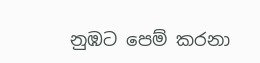නුඹට පෙම් කරනා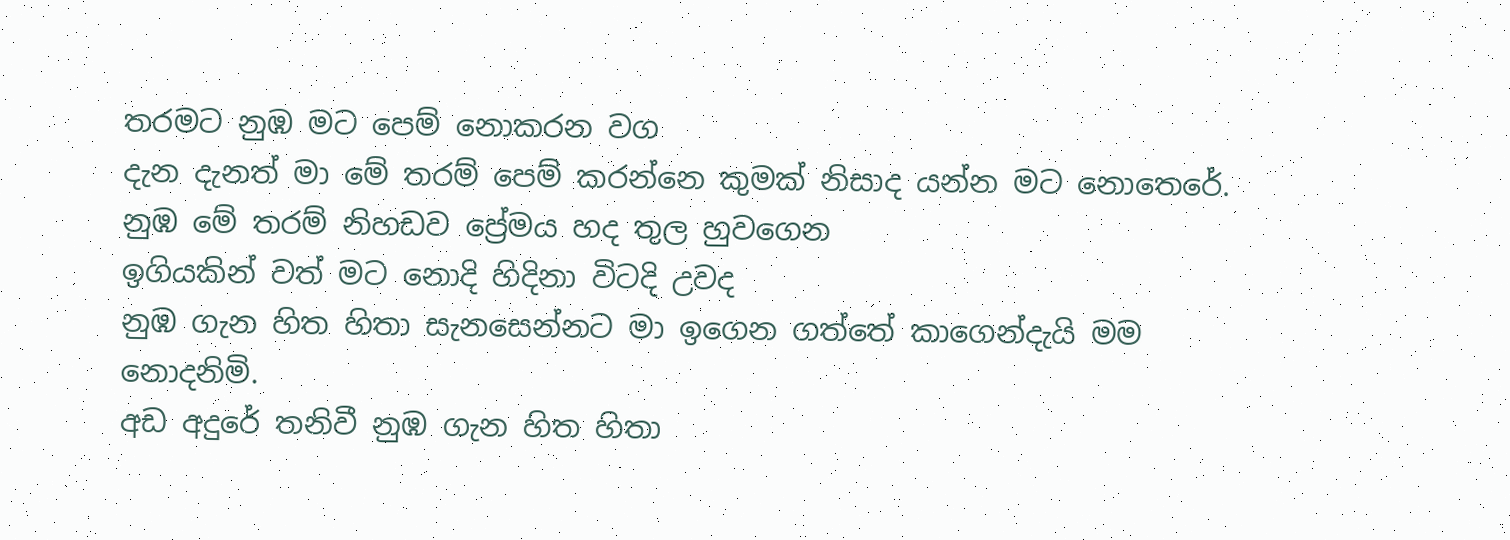තරමට නුඹ මට පෙම් නොකරන වග
දැන දැනත් මා මේ තරම් පෙම් කරන්නෙ කුමක් නිසාද යන්න මට නොතෙරේ.
නුඹ මේ තරම් නිහඩව ප්‍රේමය හද තුල හුවගෙන
ඉගියකින් වත් මට නොදි හිදිනා විටදි උවද
නුඹ ගැන හිත හිතා සැනසෙන්නට මා ඉගෙන ගත්තේ කාගෙන්දැයි මම නොදනිමි.
අඩ අදුරේ තනිවී නුඹ ගැන හිත හිතා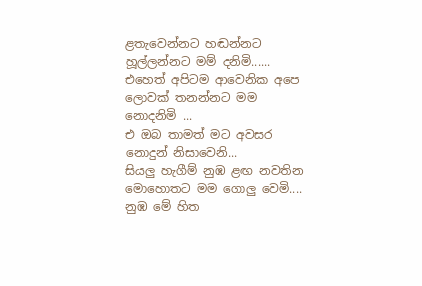ළතැවෙන්නට හඬන්නට හූල්ලන්නට මම් දනිමි......
එහෙත් අපිටම ආවෙනික අපෙ ලොවක් තනන්නට මම නොදනිමි ...
එ ඔබ තාමත් මට අවසර නොදුන් නිසාවෙනි...
සියලු හැගීම් නුඹ ළඟ නවතින මොහොතට මම ගොලු වෙමි....
නුඹ මේ හිත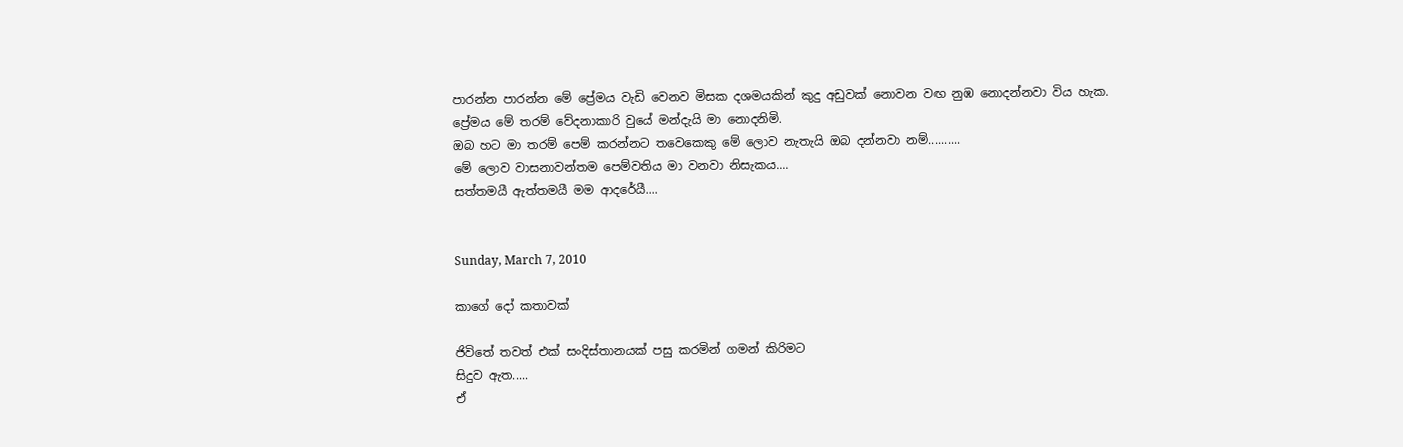පාරන්න පාරන්න මේ ප්‍රේමය වැඩි වෙනව මිසක දශමයකින් කුදු අඩුවක් නොවන වඟ නුඹ නොදන්නවා විය හැක.
ප්‍රේමය මේ තරම් වේදනාකාරි වුයේ මන්දැයි මා නොදනිමි.
ඔබ හට මා තරම් පෙම් කරන්නට තවෙකෙකු මේ ලොව නැතැයි ඔබ දන්නවා නම්..........
මේ ලොව වාසනාවන්තම පෙම්වතිය මා වනවා නිසැකය....
සත්තමයී ඇත්තමයී මම ආදරේයී....


Sunday, March 7, 2010

කාගේ දෝ කතාවක්

ජිවිතේ තවත් එක් සංදිස්තානයක් පසු කරමින් ගමන් කිරිමට
සිදුව ඇත.....
ඒ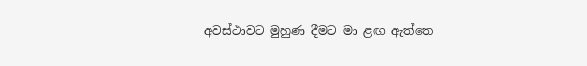අවස්ථාවට මුහුණ දීමට මා ළඟ ඇත්තෙ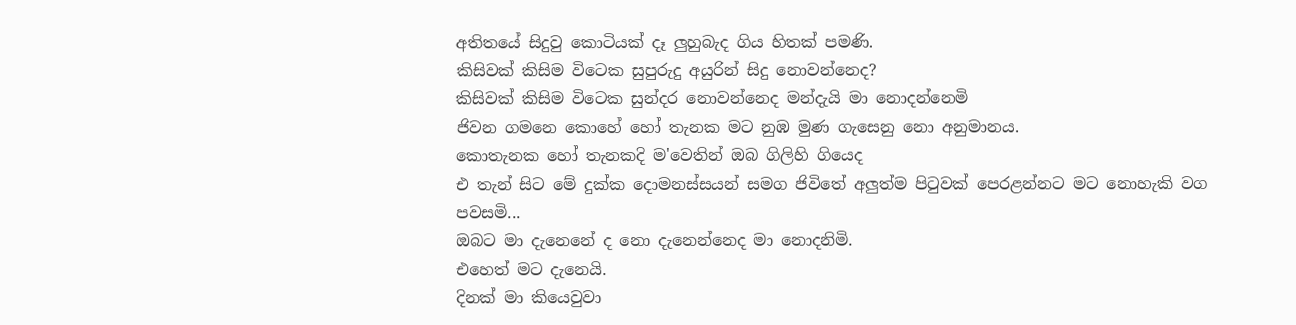අතිතයේ සිදුවු කොටියක් දෑ ලුහුබැද ගිය හිතක් පමණි.
කිසිවක් කිසිම විටෙක සුපුරුදු අයුරින් සිදු නොවන්නෙද?
කිසිවක් කිසිම විටෙක සුන්දර නොවන්නෙද මන්දැයි මා නොදන්නෙමි
ජිවන ගමනෙ කොහේ හෝ තැනක මට නුඹ මුණ ගැසෙනු නො අනුමානය.
කොතැනක හෝ තැනකදි ම'වෙතින් ඔබ ගිලිහි ගියෙද
එ තැන් සිට මේ දුක්ක දොමනස්සයන් සමග ජිවිතේ අලුත්ම පිටුවක් පෙරළන්නට මට නොහැකි වග පවසමි...
ඔබට මා දැනෙනේ ද නො දැනෙන්නෙද මා නොදනිමි.
එහෙත් මට දැනෙයි.
දිනක් මා කියෙවුවා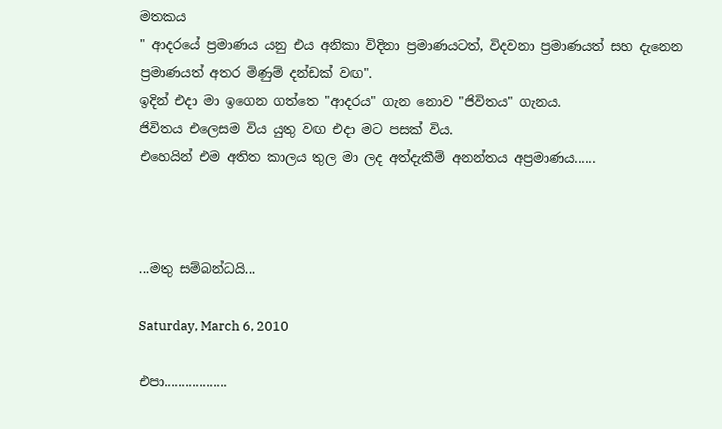මතකය
" ආදරයේ ප්‍රමාණය යනු එය අනිකා විදිනා ප්‍රමාණයටත්, විදවනා ප්‍රමාණයත් සහ දැනෙන ප්‍රමාණයත් අතර මිණුම් දන්ඩක් වඟ".
ඉදින් එදා මා ඉගෙන ගත්තෙ "ආදරය" ගැන නොව "ජිවිතය" ගැනය.
ජිවිතය එලෙසම විය යුතු වඟ එදා මට පසක් විය.
එහෙයින් එම අතිත කාලය තුල මා ලද අත්දැකීම් අනන්තය අප්‍රමාණය......



...මතු සම්බන්ධයි...

Saturday, March 6, 2010

එපා..................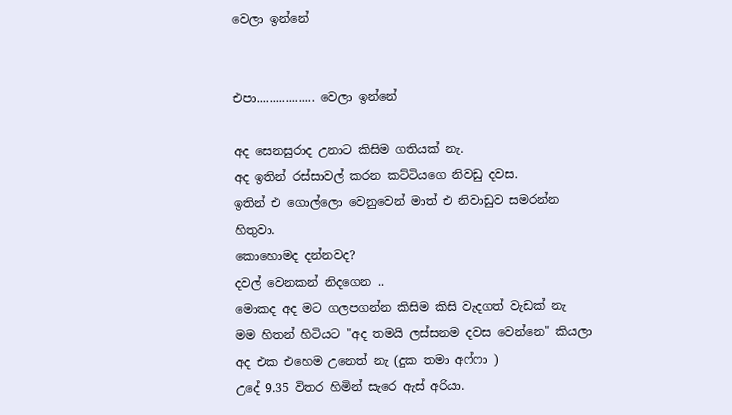වෙලා ඉන්නේ


එපා.................. වෙලා ඉන්නේ

අද සෙනසුරාද උනාට කිසිම ගතියක් නැ.
අද ඉතින් රස්සාවල් කරන කට්ටියගෙ නිවඩු දවස.
ඉතින් එ ගොල්ලො වෙනුවෙන් මාත් එ නිවාඩුව සමරන්න හිතුවා.
කොහොමද දන්නවද?
දවල් වෙනකන් නිදගෙන ..
මොකද අද මට ගලපගන්න කිසිම කිසි වැදගත් වැඩක් නැ
මම හිතන් හිටියට "අද තමයි ලස්සනම දවස වෙන්නෙ" කියලා
අද එක එහෙම උනෙත් නැ (දුක තමා අෆ්ෆා )
උදේ 9.35 විතර හිමින් සැරෙ ඇස් අරියා.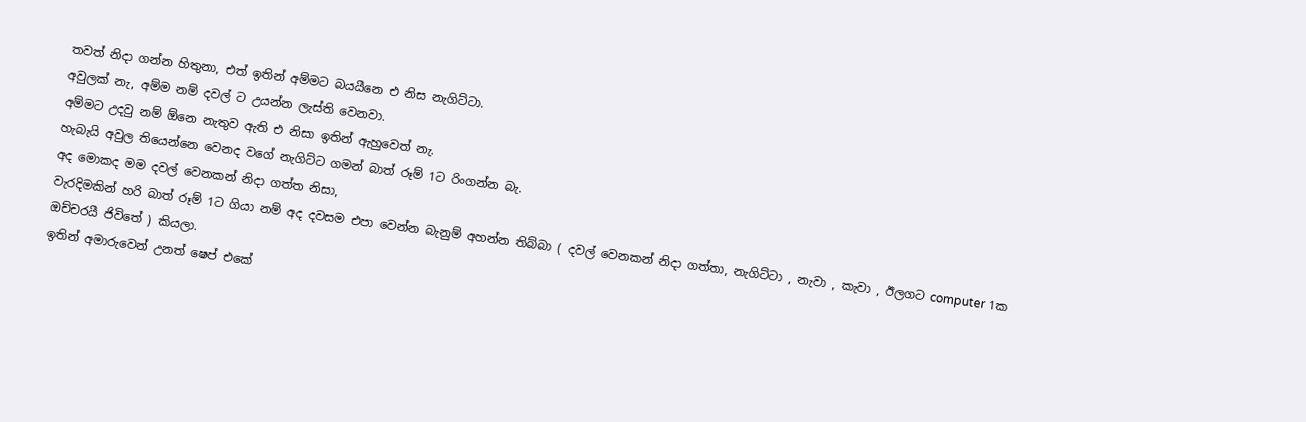තවත් නිදා ගන්න හිතුනා, එත් ඉතින් අම්මට බයයීනෙ එ නිස නැගිට්ටා.
අවුලක් නැ, අම්ම නම් දවල් ට උයන්න ලැස්ති වෙනවා.
අම්මට උදවු නම් ඕනෙ නැතුව ඇති එ නිසා ඉතින් ඇහුවෙත් නැ.
හැබැයි අවුල තියෙන්නෙ වෙනද වගේ නැගිට්ට ගමන් බාත් රූම් 1ට රිංගන්න බැ.
අද මොකද මම දවල් වෙනකන් නිදා ගත්ත නිසා,
වැරදිමකින් හරි බාත් රූම් 1ට ගියා නම් අද දවසම එපා වෙන්න බැනුම් අහන්න තිබ්බා ( දවල් වෙනකන් නිදා ගත්තා, නැගිට්ටා , නැවා , කැවා , ඊලගට computer 1ක ඔච්චරයී ජිවිතේ ) කියලා.
ඉතින් අමාරුවෙන් උනත් ෂෙප් එකේ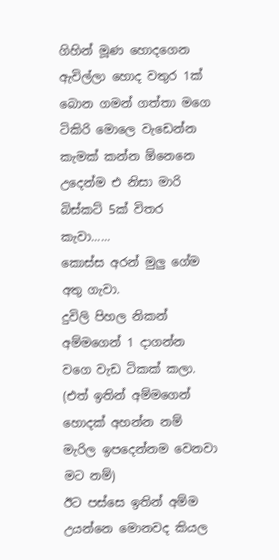ගිහින් මූණ හොදගෙන ඇවිල්ලා හොද වතුර 1ක් බොන ගමන් ගත්තා මගෙ ටිකිරි මොලෙ වැඩෙන්න කැමක් කන්න ඕනෙනෙ උදෙන්ම එ නිසා මාරි බිස්කට් 5ක් විතර කැවා......
කොස්ස අරන් මුලු ගේම අතු ගැවා.
දුවිලි පිහල නිකන් අම්මගෙන් 1 දාගන්න වගෙ වැඩ ටිකක් කලා.
(එත් ඉතින් අම්මගෙන් හොදක් අහන්න නම් මැරිල ඉපදෙන්නම වෙනවා මට නම්)
ඊට පස්සෙ ඉතින් අම්ම උයන්නෙ මොනවද කියල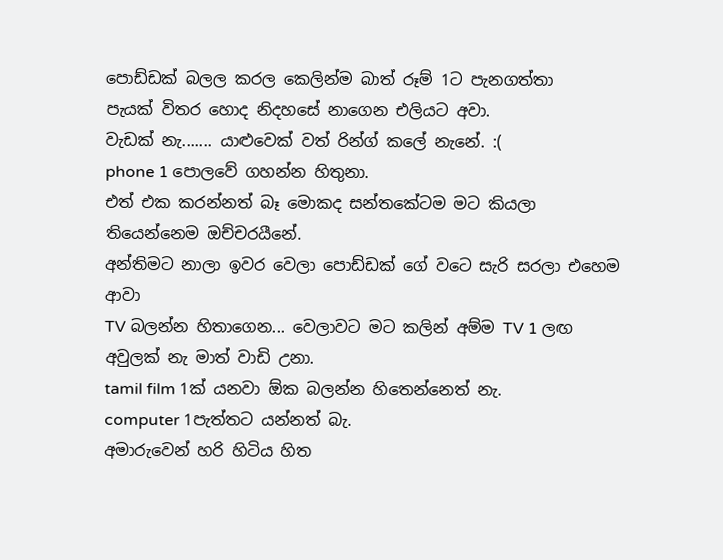පොඩ්ඩක් බලල කරල කෙලින්ම බාත් රූම් 1ට පැනගත්තා
පැයක් විතර හොද නිදහසේ නාගෙන එලියට අවා.
වැඩක් නැ....... යාළුවෙක් වත් රින්ග් කලේ නැනේ. :(
phone 1 පොලවේ ගහන්න හිතුනා.
එත් එක කරන්නත් බෑ මොකද සන්තකේටම මට කියලා තියෙන්නෙම ඔච්චරයීනේ.
අන්තිමට නාලා ඉවර වෙලා පොඩ්ඩක් ගේ වටෙ සැරි සරලා එහෙම ආවා
TV බලන්න හිතාගෙන... වෙලාවට මට කලින් අම්ම TV 1 ලඟ
අවුලක් නැ මාත් වාඩි උනා.
tamil film 1ක් යනවා ඕක බලන්න හිතෙන්නෙත් නැ.
computer 1පැත්තට යන්නත් බැ.
අමාරුවෙන් හරි හිටිය හිත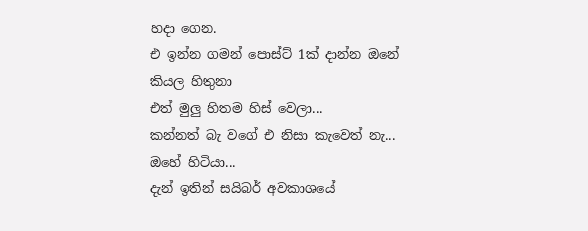හදා ගෙන.
එ ඉන්න ගමන් පොස්ට් 1ක් දාන්න ඔනේ කියල හිතුනා
එත් මුලු හිතම හිස් වෙලා...
කන්නත් බැ වගේ එ නිසා කැවෙත් නැ...
ඔහේ හිටියා...
දැන් ඉතින් සයිබර් අවකාශයේ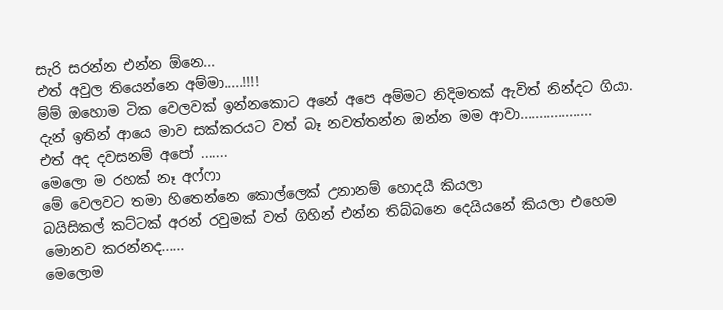සැරි සරන්න එන්න ඕනෙ...
එත් අවුල තියෙන්නෙ අම්මා.....!!!!
ම්ම් ඔහොම ටික වෙලවක් ඉන්නකොට අනේ අපෙ අම්මට නිදිමතක් ඇවිත් නින්දට ගියා.
දැන් ඉතින් ආයෙ මාව සක්කරයට වත් බෑ නවත්තන්න ඔන්න මම ආවා...................
එත් අද දවසනම් අපෝ .......
මෙලො ම රහක් නෑ අෆ්ෆා
මේ වෙලවට තමා හිතෙන්නෙ කොල්ලෙක් උනානම් හොදයී කියලා
බයිසිකල් කට්ටක් අරන් රවුමක් වත් ගිහින් එන්න තිබ්බනෙ දෙයියනේ කියලා එහෙම
මොනව කරන්නද......
මෙලොම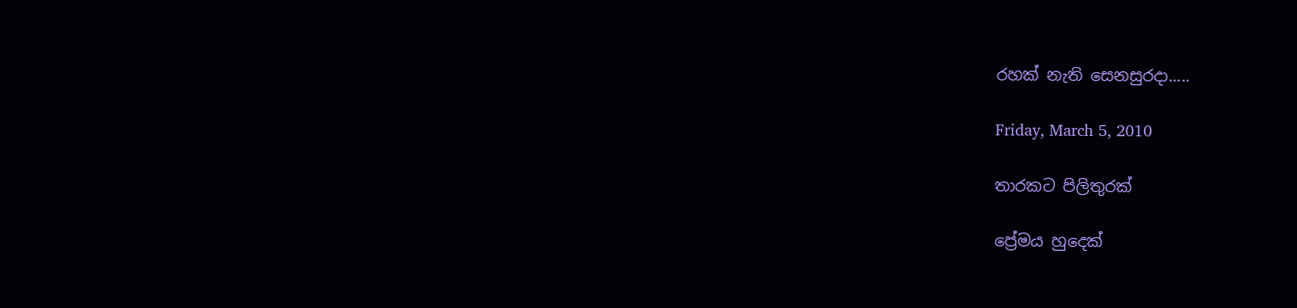රහක් නැති සෙනසුරදා.....

Friday, March 5, 2010

තාරකට පිලිතුරක්

ප්‍රේමය හුදෙක්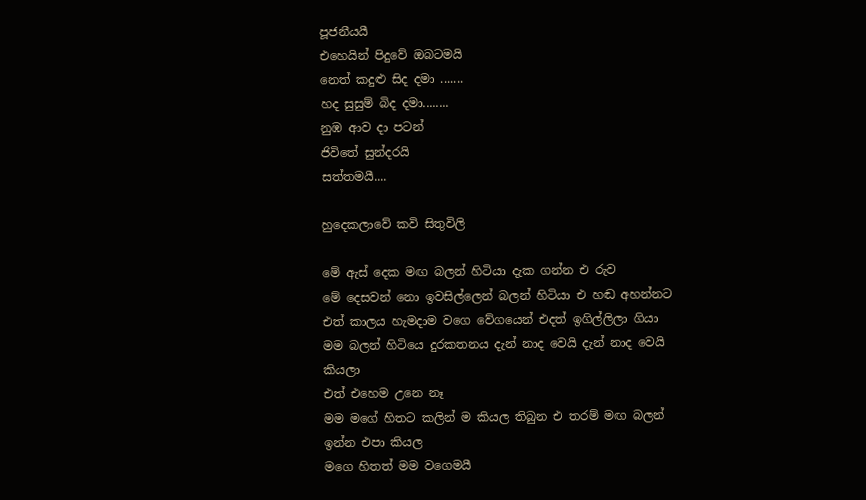පූජනීයයී
එහෙයින් පිදුවේ ඔබටමයි
නෙත් කදුළු සිද දමා .......
හද සුසුම් බිද දමා........
නුඹ ආව දා පටන්
ජිවිතේ සුන්දරයි
සත්තමයී....

හුදෙකලාවේ කවි සිතුවිලි

මේ ඇස් දෙක මඟ බලන් හිටියා දැක ගන්න එ රුව
මේ දෙසවන් නො ඉවසිල්ලෙන් බලන් හිටියා එ හඬ අහන්නට
එත් කාලය හැමදාම වගෙ වේගයෙන් එදත් ඉගිල්ලිලා ගියා
මම බලන් හිටියෙ දුරකතනය දැන් නාද වෙයි දැන් නාද වෙයි කියලා
එත් එහෙම උනෙ නෑ
මම මගේ හිතට කලින් ම කියල තිබුන එ තරම් මඟ බලන් ඉන්න එපා කියල
මගෙ හිතත් මම වගෙමයී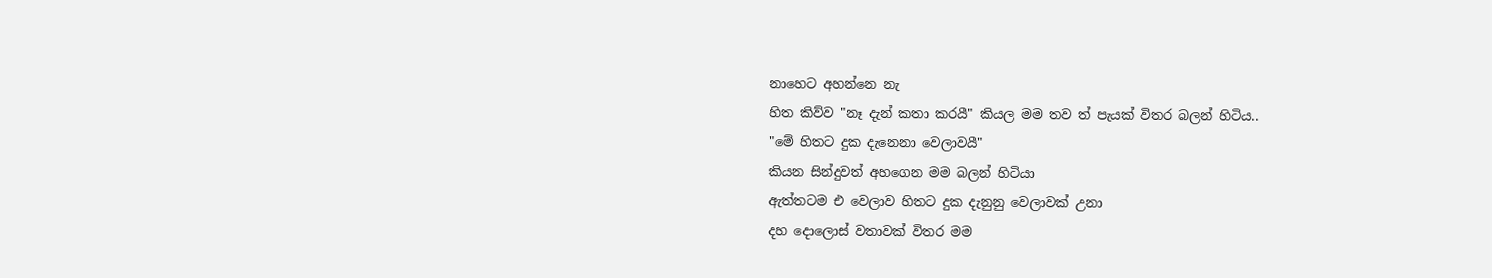නාහෙට අහන්නෙ නැ
හිත කිව්ව "නෑ දැන් කතා කරයී" කියල මම තව ත් පැයක් විතර බලන් හිටිය..
"මේ හිතට දුක දැනෙනා වෙලාවයී"
කියන සින්දුවත් අහගෙන මම බලන් හිටියා
ඇත්තටම එ වෙලාව හිතට දුක දැනුනු වෙලාවක් උනා
දහ දොලොස් වතාවක් විතර මම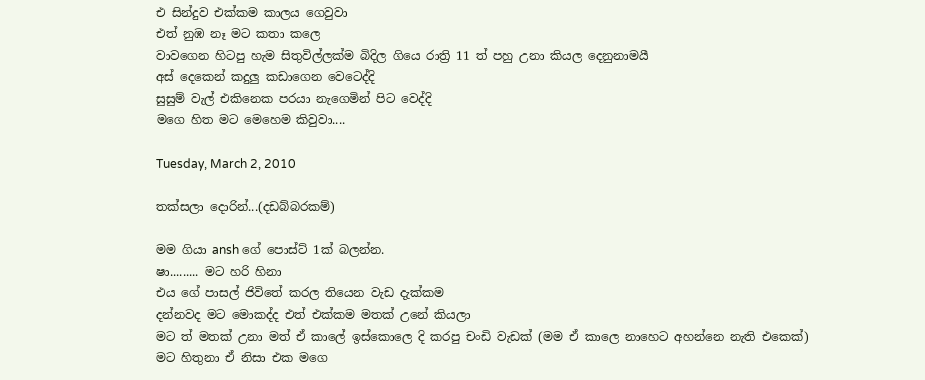එ සින්දුව එක්කම කාලය ගෙවුවා
එත් නුඹ නෑ මට කතා කලෙ
වාවගෙන හිටපු හැම සිතුවිල්ලක්ම බිදිල ගියෙ රාත්‍රි 11 ත් පහු උනා කියල දෙනුනාමයී
අස් දෙකෙන් කදුලු කඩාගෙන වෙටෙද්දි
සුසුම් වැල් එකිනෙක පරයා නැගෙමින් පිට වෙද්දි
මගෙ හිත මට මෙහෙම කිවුවා....

Tuesday, March 2, 2010

තක්සලා දොරින්...(දඩබ්බරකම්)

මම ගියා ansh ගේ පොස්ට් 1ක් බලන්න.
ෂා......... මට හරි හිනා
එය ගේ පාසල් ජිවිතේ කරල තියෙන වැඩ දැක්කම
දන්නවද මට මොකද්ද එත් එක්කම මතක් උනේ කියලා
මට ත් මතක් උනා මත් ඒ කාලේ ඉස්කොලෙ දි කරපු චංඩි වැඩක් (මම ඒ කාලෙ නාහෙට අහන්නෙ නැති එකෙක්)
මට හිතුනා ඒ නිසා එක මගෙ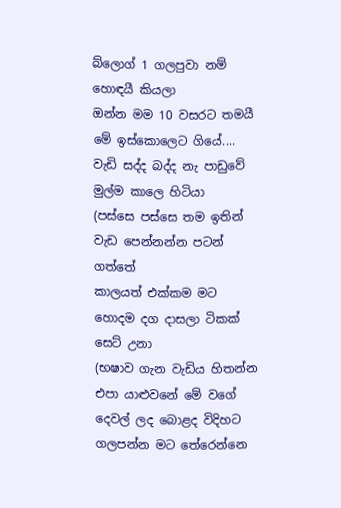බ්ලොග් 1 ගලපුවා නම් හොඳයී කියලා
ඔන්න මම 10 වසරට තමයී මේ ඉස්කොලෙට ගියේ....
වැඩි සද්ද බද්ද නැ පාඩුවේ මුල්ම කාලෙ හිටියා
(පස්සෙ පස්සෙ තම ඉතින් වැඩ පෙන්නන්න පටන් ගත්තේ
කාලයත් එක්කම මට හොදම දග දාසලා ටිකක් සෙට් උනා
(භෂාව ගැන වැඩිය හිතන්න එපා යාළුවනේ මේ වගේ දෙවල් ලද බොළද විදිහට ගලපන්න මට තේරෙන්නෙ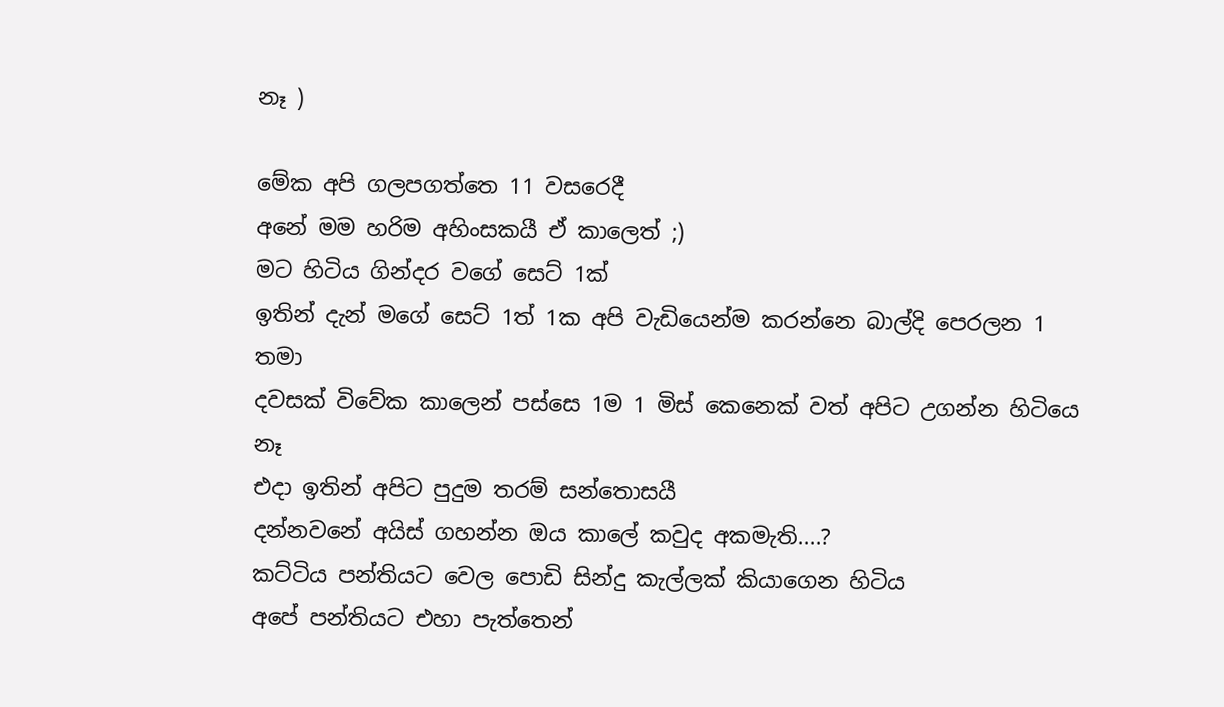නෑ )

මේක අපි ගලපගත්තෙ 11 වසරෙදී
අනේ මම හරිම අහිංසකයී ඒ කාලෙත් ;)
මට හිටිය ගින්දර වගේ සෙට් 1ක්
ඉතින් දැන් මගේ සෙට් 1ත් 1ක අපි වැඩියෙන්ම කරන්නෙ බාල්දි පෙරලන 1 තමා
දවසක් විවේක කාලෙන් පස්සෙ 1ම 1 මිස් කෙනෙක් වත් අපිට උගන්න හිටියෙ නෑ
එදා ඉතින් අපිට පුදුම තරම් සන්තොසයී
දන්නවනේ අයිස් ගහන්න ඔය කාලේ කවුද අකමැති....?
කට්ටිය පන්තියට වෙල පොඩි සින්දු කැල්ලක් කියාගෙන හිටිය
අපේ පන්තියට එහා පැත්තෙන්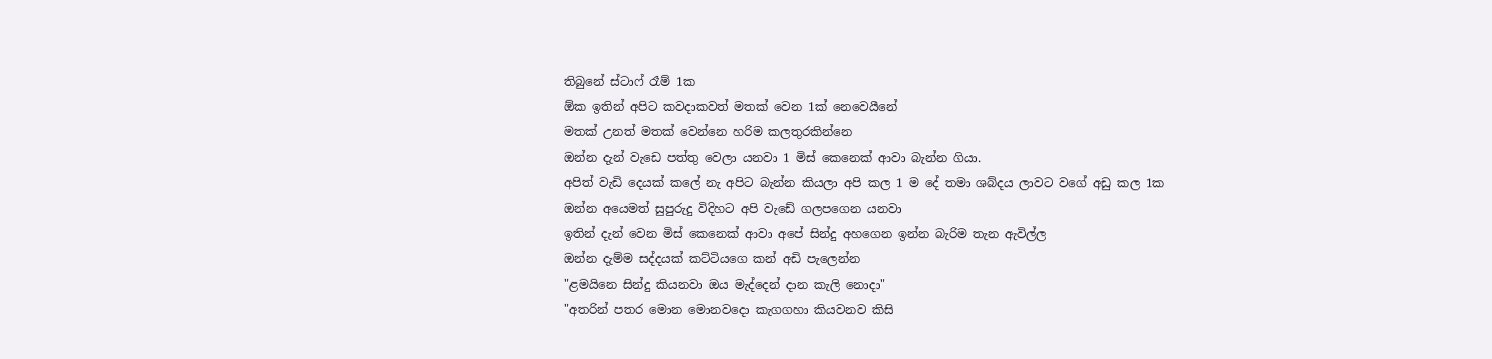තිබුනේ ස්ටාෆ් රෑම් 1ක
ඕක ඉතින් අපිට කවදාකවත් මතක් වෙන 1ක් නෙවෙයීනේ
මතක් උනත් මතක් වෙන්නෙ හරිම කලතුරකින්නෙ
ඔන්න දැන් වැඩෙ පත්තු වෙලා යනවා 1 මිස් කෙනෙක් ආවා බැන්න ගියා.
අපිත් වැඩි දෙයක් කලේ නැ අපිට බැන්න කියලා අපි කල 1 ම දේ තමා ශබ්දය ලාවට වගේ අඩු කල 1ක
ඔන්න අයෙමත් සුපුරුදු විදිහට අපි වැඩේ ගලපගෙන යනවා
ඉතින් දැන් වෙන මිස් කෙනෙක් ආවා අපේ සින්දු අහගෙන ඉන්න බැරිම තැන ඇවිල්ල
ඔන්න දැම්ම සද්දයක් කට්ටියගෙ කන් අඩි පැලෙන්න
"ළමයිනෙ සින්දු කියනවා ඔය මැද්දෙන් දාන කැලි නොදා"
"අතරින් පතර මොන මොනවදො කැගගහා කියවනව කිසි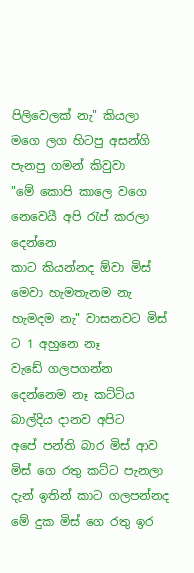පිලිවෙලක් නැ" කියලා
මගෙ ලග හිටපු අසන්ගි පැනපු ගමන් කිවුවා
"මේ කොපි කාලෙ වගෙ නෙවෙයී අපි රැප් කරලා දෙන්නෙ
කාට කියන්නද ඕවා මිස් මෙවා හැමතැනම නැ හැමදම නැ" වාසනවට මිස් ට 1 අහුනෙ නෑ
වැඩේ ගලපගන්න දෙන්නෙම නෑ කට්ටිය බාල්දිය දානව අපිට
අපේ පන්ති බාර මිස් ආව මිස් ගෙ රතු කට්ට පැනලා
දැන් ඉතින් කාට ගලපන්නද මේ දුක මිස් ගෙ රතු ඉර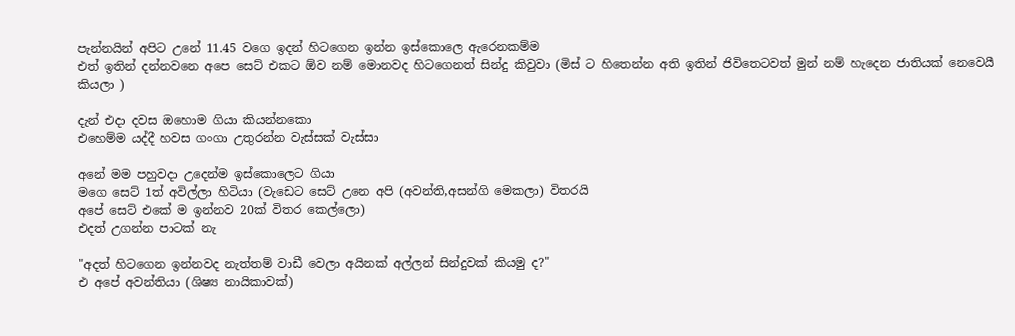පැන්නයින් අපිට උනේ 11.45 වගෙ ඉදන් හිටගෙන ඉන්න ඉස්කොලෙ ඇරෙනකම්ම
එත් ඉතින් දන්නවනෙ අපෙ සෙට් එකට ඕව නම් මොනවද හිටගෙනත් සින්දු කිවුවා (මිස් ට හිතෙන්න අති ඉතින් ජිවිතෙටවත් මුන් නම් හැදෙන ජාතියක් නෙවෙයී කියලා )

දැන් එදා දවස ඔහොම ගියා කියන්නකො
එහෙම්ම යද්දී හවස ගංගා උතුරන්න වැස්සක් වැස්සා

අනේ මම පහුවදා උදෙන්ම ඉස්කොලෙට ගියා
මගෙ සෙට් 1ත් අවිල්ලා හිටියා (වැඩෙට සෙට් උනෙ අපි (අවන්ති,අසන්ගි මෙකලා) විතරයි
අපේ සෙට් එකේ ම ඉන්නව 20ක් විතර කෙල්ලො)
එදත් උගන්න පාටක් නැ

"අදත් හිටගෙන ඉන්නවද නැත්තම් වාඩී වෙලා අයිනක් අල්ලන් සින්දුවක් කියමු ද?"
එ අපේ අවන්තියා (ශිෂ්‍ය නායිකාවක්)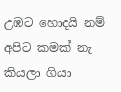උඹට හොදයි නම් අපිට කමක් නැ කියලා ගියා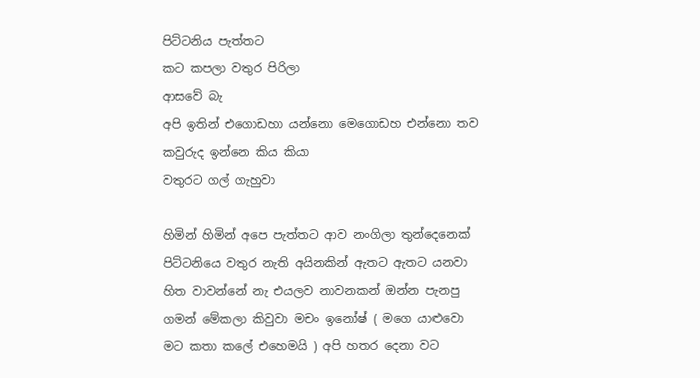පිට්ටනිය පැත්තට
කට කපලා වතුර පිරිලා
ආසවේ බැ
අපි ඉතින් එගොඩහා යන්නො මෙගොඩහ එන්නො තව කවුරුද ඉන්නෙ කිය කියා
වතුරට ගල් ගැහුවා

හිමින් හිමින් අපෙ පැත්තට ආව නංගිලා තුන්දෙනෙක් පිට්ටනියෙ වතුර නැති අයිනකින් ඇතට ඇතට යනවා
හිත වාවන්නේ නැ එයලව නාවනකන් ඔන්න පැනපු ගමන් මේකලා කිවුවා මචං ඉනෝෂ් ( මගෙ යාළුවො මට කතා කලේ එහෙමයි ) අපි හතර දෙනා වට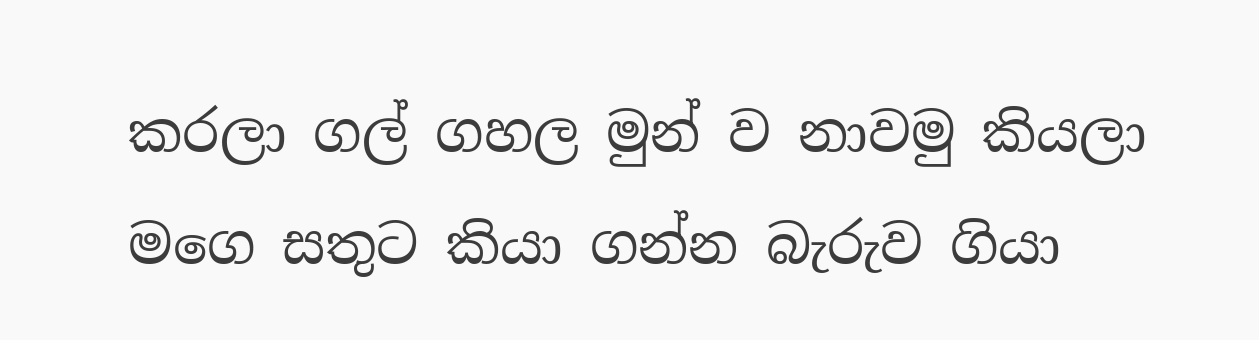කරලා ගල් ගහල මුන් ව නාවමු කියලා
මගෙ සතුට කියා ගන්න බැරුව ගියා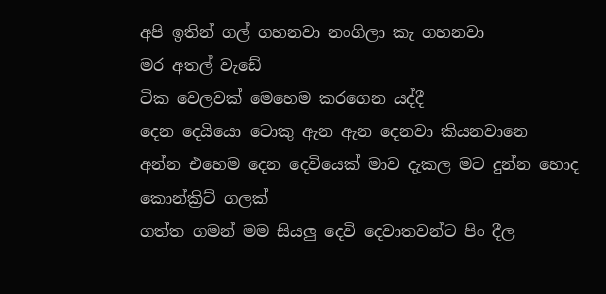අපි ඉතින් ගල් ගහනවා නංගිලා කැ ගහනවා
මර අතල් වැඩේ
ටික වෙලවක් මෙහෙම කරගෙන යද්දී
දෙන දෙයියො ටොකු ඇන ඇන දෙනවා කියනවානෙ
අන්න එහෙම දෙන දෙවියෙක් මාව දැකල මට දුන්න හොද කොන්ක්‍රිට් ගලක්
ගත්ත ගමන් මම සියලු දෙවි දෙවාතවන්ට පිං දීල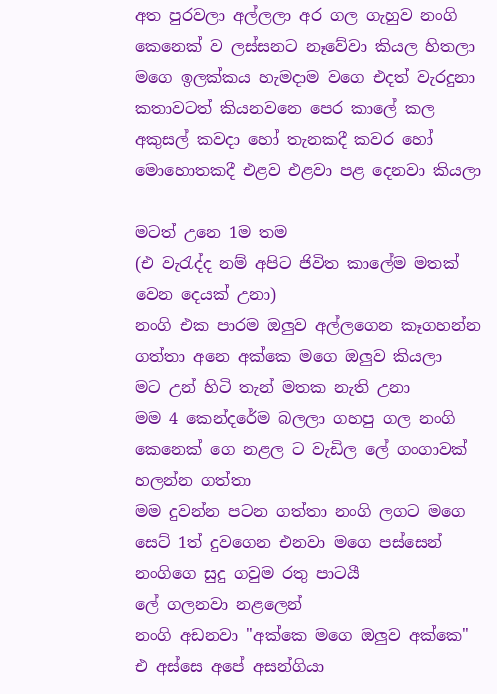අත පුරවලා අල්ලලා අර ගල ගැහුව නංගි කෙනෙක් ව ලස්සනට නෑවේවා කියල හිතලා
මගෙ ඉලක්කය හැමදාම වගෙ එදත් වැරදුනා
කතාවටත් කියනවනෙ පෙර කාලේ කල අකුසල් කවදා හෝ තැනකදී කවර හෝ මොහොතකදී එළව එළවා පළ දෙනවා කියලා

මටත් උනෙ 1ම තම
(එ වැරැද්ද නම් අපිට ජිවිත කාලේම මතක් වෙන දෙයක් උනා)
නංගි එක පාරම ඔලුව අල්ලගෙන කෑගහන්න ගත්තා අනෙ අක්කෙ මගෙ ඔලුව කියලා
මට උන් හිටි තැන් මතක නැති උනා
මම 4 කෙන්දරේම බලලා ගහපු ගල නංගි කෙනෙක් ගෙ නළල ට වැඩිල ලේ ගංගාවක් හලන්න ගත්තා
මම දුවන්න පටන ගත්තා නංගි ලගට මගෙ සෙට් 1ත් දුවගෙන එනවා මගෙ පස්සෙන්
නංගිගෙ සුදු ගවුම රතු පාටයී
ලේ ගලනවා නළලෙන්
නංගි අඩනවා "අක්කෙ මගෙ ඔලුව අක්කෙ"
එ අස්සෙ අපේ අසන්ගියා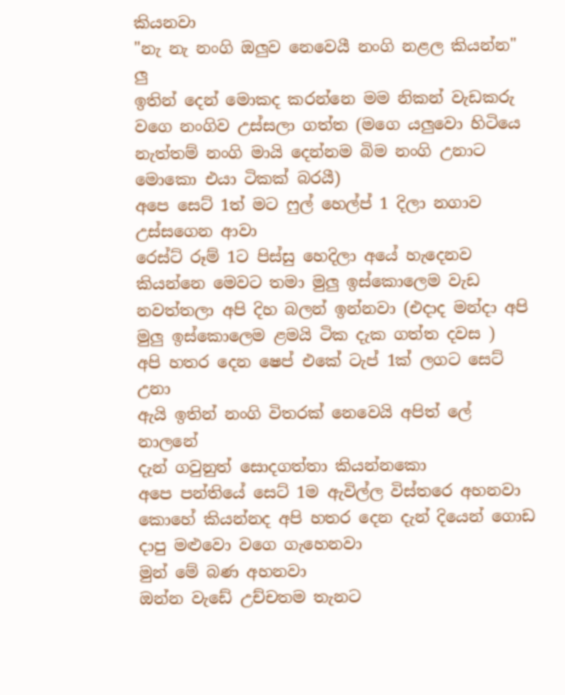කියනවා
"නැ නැ නංගි ඔලුව නෙවෙයී නංගි නළල කියන්න" ලු
ඉතින් දෙන් මොකද කරන්නෙ මම නිකන් වැඩකරු වගෙ නංගිව උස්සලා ගත්ත (මගෙ යලුවො හිටියෙ නැත්තම් නංගි මායි දෙන්නම බිම නංගි උනාට මොකො එයා ටිකක් බරයී)
අපෙ සෙට් 1ත් මට ෆුල් හෙල්ප් 1 දිලා නගාව උස්සගෙන ආවා
රෙස්ට් රූම් 1ට පිස්සු හෙදිලා අයේ හැදෙනව කියන්නෙ මෙවට තමා මුලු ඉස්කොලෙම වැඩ නවත්තලා අපි දිහ බලන් ඉන්නවා (එදාද මන්දා අපි මුලු ඉස්කොලෙම ළමයි ටික දැක ගත්ත දවස )
අපි හතර දෙන ෂෙප් එකේ ටැප් 1ක් ලගට සෙට් උනා
ඇයි ඉතින් නංගි විතරක් නෙවෙයි අපිත් ලේ නාලනේ
දැන් ගවුනුත් සොදගත්තා කියන්නකො
අපෙ පන්තියේ සෙට් 1ම ඇවිල්ල විස්තරෙ අහනවා
කොහේ කියන්නද අපි හතර දෙන දැන් දියෙන් ගොඩ දාපු මළුවො වගෙ ගැහෙනවා
මුන් මේ බණ අහනවා
ඔන්න වැඩේ උච්චතම තැනට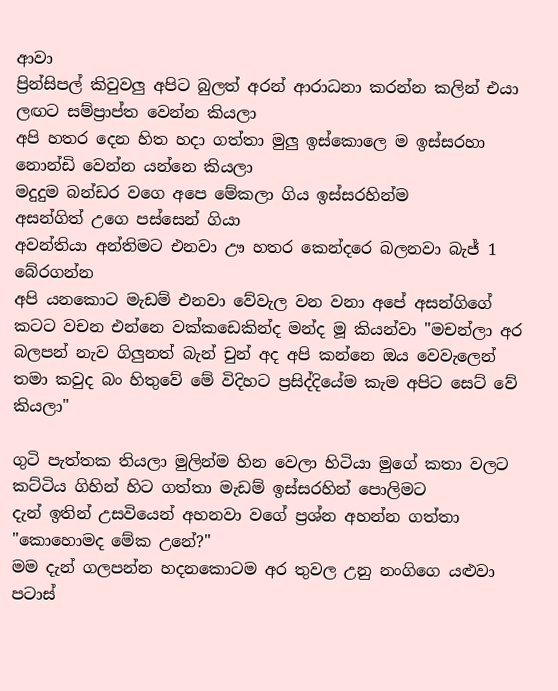ආවා
ප්‍රින්සිපල් කිවුවලු අපිට බුලත් අරන් ආරාධනා කරන්න කලින් එයා ලඟට සම්ප්‍රාප්ත වෙන්න කියලා
අපි හතර දෙන හිත හදා ගත්තා මුලු ඉස්කොලෙ ම ඉස්සරහා නොන්ඩි වෙන්න යන්නෙ කියලා
මදුදුම බන්ඩර වගෙ අපෙ මේකලා ගිය ඉස්සරහින්ම
අසන්ගිත් උගෙ පස්සෙන් ගියා
අවන්තියා අන්තිමට එනවා ඌ හතර කෙන්දරෙ බලනවා බැජ් 1 බේරගන්න
අපි යනකොට මැඩම් එනවා වේවැල වන වනා අපේ අසන්ගිගේ කටට වචන එන්නෙ වක්කඩෙකින්ද මන්ද මූ කියන්වා "මචන්ලා අර බලපන් නැව ගිලුනත් බැන් චුන් අද අපි කන්නෙ ඔය වෙවැලෙන් තමා කවුද බං හිතුවේ මේ විදිහට ප්‍රසිද්දියේම කැම අපිට සෙට් වේ කියලා"

ගුටි පැත්තක තියලා මුලින්ම හින වෙලා හිටියා මුගේ කතා වලට කට්ටිය ගිහින් හිට ගත්තා මැඩම් ඉස්සරහින් පොලිමට
දැන් ඉතින් උසවියෙන් අහනවා වගේ ප්‍රශ්න අහන්න ගත්තා
"කොහොමද මේක උනේ?"
මම දැන් ගලපන්න හදනකොටම අර තුවල උනු නංගිගෙ යළුවා පටාස්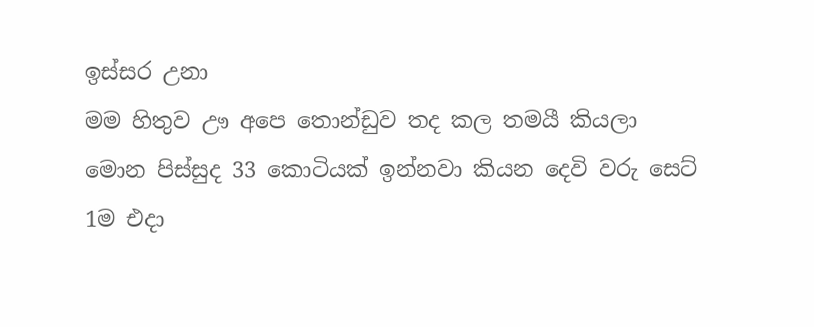ඉස්සර උනා
මම හිතුව ඌ අපෙ තොන්ඩුව තද කල තමයී කියලා
මොන පිස්සුද 33 කොටියක් ඉන්නවා කියන දෙවි වරු සෙට් 1ම එදා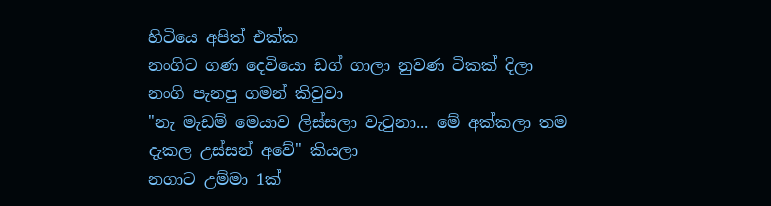හිටියෙ අපිත් එක්ක
නංගිට ගණ දෙවියො ඩග් ගාලා නුවණ ටිකක් දිලා
නංගි පැනපු ගමන් කිවුවා
"නැ මැඩම් මෙයාව ලිස්සලා වැටුනා... මේ අක්කලා තම දැකල උස්සන් අවේ" කියලා
නගාට උම්මා 1ක්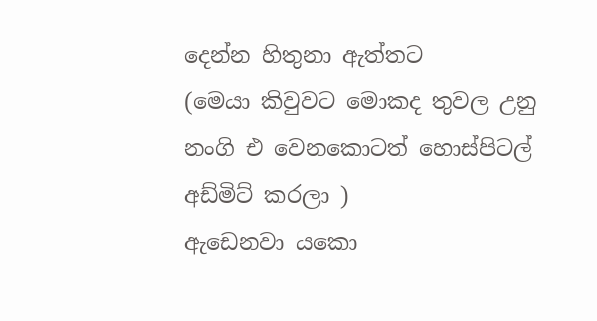දෙන්න හිතුනා ඇත්තට
(මෙයා කිවුවට මොකද තුවල උනු නංගි එ වෙනකොටත් හොස්පිටල් අඩ්මිට් කරලා )
ඇඩෙනවා යකො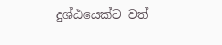දුශ්ඨයෙක්ට වත්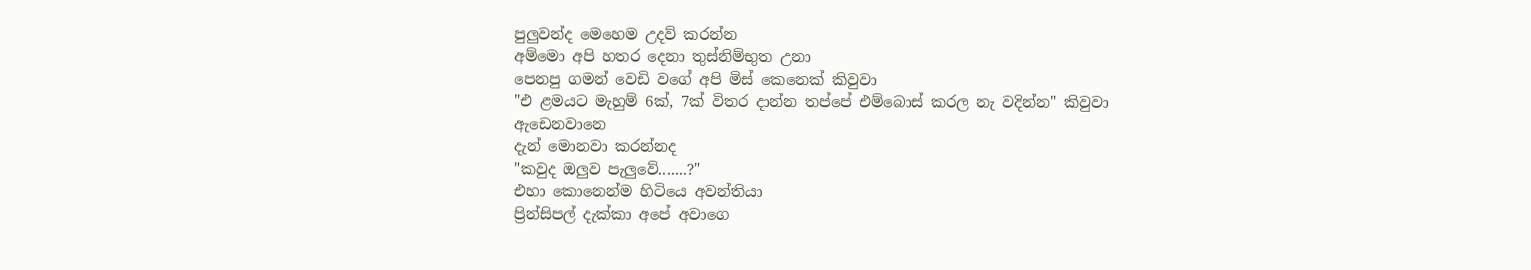පුලුවන්ද මෙහෙම උදව් කරන්න
අම්මො අපි හතර දෙනා තුස්නිම්භුත උනා
පෙනපු ගමන් වෙඩි වගේ අපි මිස් කෙනෙක් කිවුවා
"එ ළමයට මැහුම් 6ක්, 7ක් විතර දාන්න තප්පේ එම්බොස් කරල නැ වදින්න" කිවුවා
ඇඩෙනවානෙ
දැන් මොනවා කරන්නද
"කවුද ඔලුව පැලුවේ.......?"
එහා කොනෙන්ම හිටියෙ අවන්තියා
ප්‍රින්සිපල් දැක්කා අපේ අවාගෙ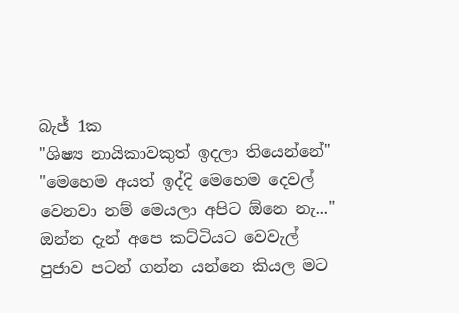බැජ් 1ක
"ශිෂ්‍ය නායිකාවකුත් ඉදලා තියෙන්නේ"
"මෙහෙම අයත් ඉද්දි මෙහෙම දෙවල් වෙනවා නම් මෙයලා අපිට ඕනෙ නැ..."
ඔන්න දැන් අපෙ කට්ටියට වෙවැල් පුජාව පටන් ගන්න යන්නෙ කියල මට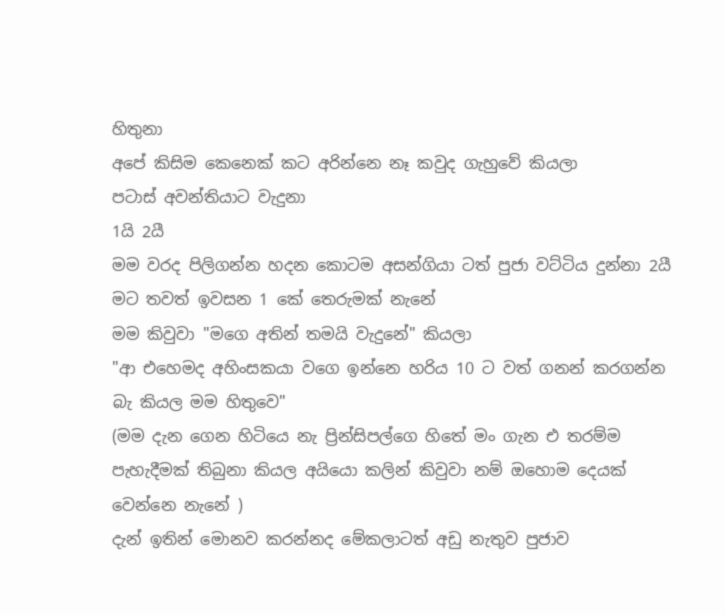හිතුනා
අපේ කිසිම කෙනෙක් කට අරින්නෙ නෑ කවුද ගැහුවේ කියලා
පටාස් අවන්තියාට වැදුනා
1යි 2යී
මම වරද පිලිගන්න හදන කොටම අසන්ගියා ටත් පුජා වට්ටිය දුන්නා 2යී
මට තවත් ඉවසන 1 කේ තෙරුමක් නැනේ
මම කිවුවා "මගෙ අතින් තමයි වැදුනේ" කියලා
"ආ එහෙමද අහිංසකයා වගෙ ඉන්නෙ හරිය 10 ට වත් ගනන් කරගන්න බැ කියල මම හිතුවෙ"
(මම දැන ගෙන හිටියෙ නැ ප්‍රින්සිපල්ගෙ හිතේ මං ගැන එ තරම්ම පැහැදීමක් තිබුනා කියල අයියො කලින් කිවුවා නම් ඔහොම දෙයක් වෙන්නෙ නැනේ )
දැන් ඉතින් මොනව කරන්නද මේකලාටත් අඩු නැතුව පුජාව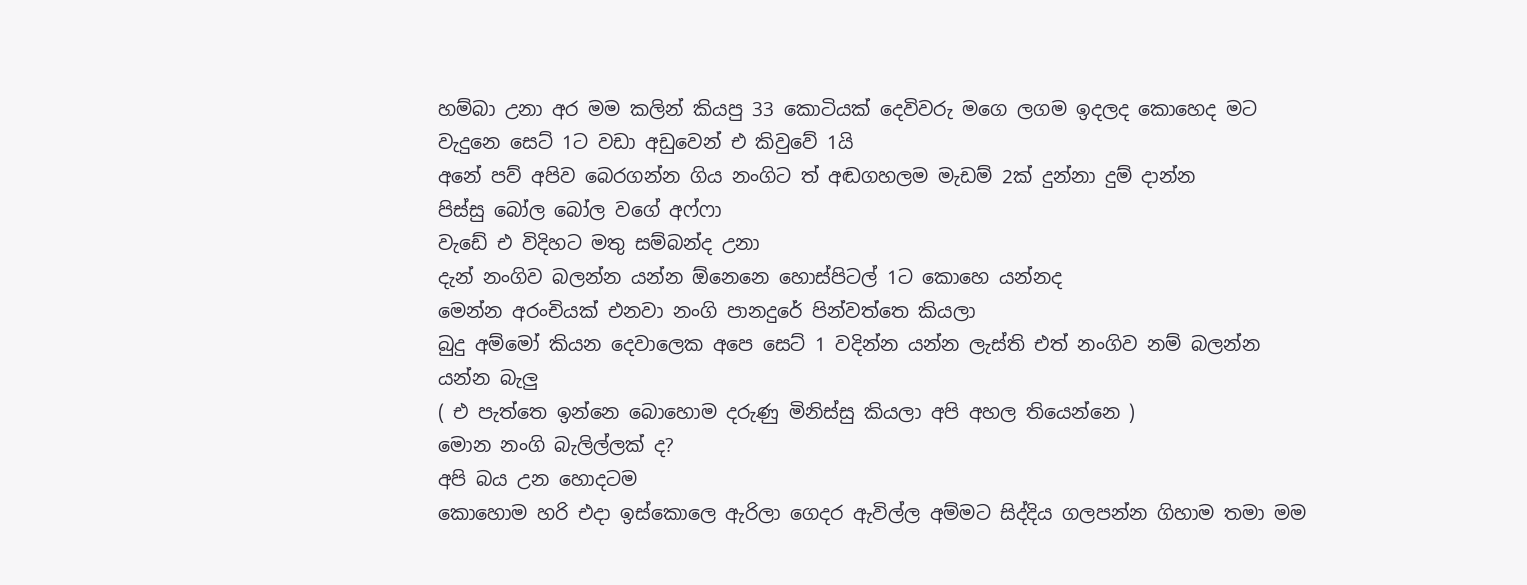හම්බා උනා අර මම කලින් කියපු 33 කොටියක් දෙවිවරු මගෙ ලගම ඉදලද කොහෙද මට වැදුනෙ සෙට් 1ට වඩා අඩුවෙන් එ කිවුවේ 1යි
අනේ පව් අපිව බෙරගන්න ගිය නංගිට ත් අඬගහලම මැඩම් 2ක් දුන්නා දුම් දාන්න
පිස්සු බෝල බෝල වගේ අෆ්ෆා
වැඩේ එ විදිහට මතු සම්බන්ද උනා
දැන් නංගිව බලන්න යන්න ඕනෙනෙ හොස්පිටල් 1ට කොහෙ යන්නද
මෙන්න අරංචියක් එනවා නංගි පානදුරේ පින්වත්තෙ කියලා
බුදු අම්මෝ කියන දෙවාලෙක අපෙ සෙට් 1 වදින්න යන්න ලැස්ති එත් නංගිව නම් බලන්න යන්න බැලු
( එ පැත්තෙ ඉන්නෙ බොහොම දරුණු මිනිස්සු කියලා අපි අහල තියෙන්නෙ )
මොන නංගි බැලිල්ලක් ද?
අපි බය උන හොදටම
කොහොම හරි එදා ඉස්කොලෙ ඇරිලා ගෙදර ඇවිල්ල අම්මට සිද්දිය ගලපන්න ගිහාම තමා මම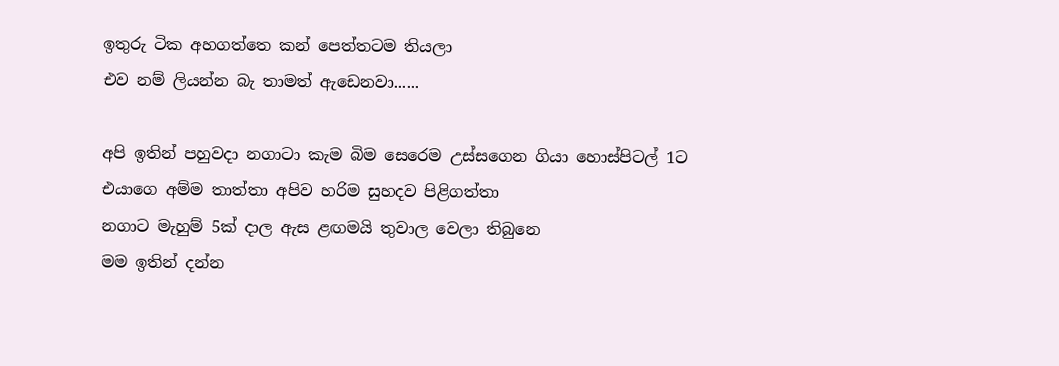ඉතුරු ටික අහගත්තෙ කන් පෙත්තටම තියලා
එව නම් ලියන්න බැ තාමත් ඇඩෙනවා......

අපි ඉතින් පහුවදා නගාටා කැම බිම සෙරෙම උස්සගෙන ගියා හොස්පිටල් 1ට
එයාගෙ අම්ම තාත්තා අපිව හරිම සුහදව පිළිගත්තා
නගාට මැහුම් 5ක් දාල ඇස ළඟමයි තුවාල වෙලා තිබුනෙ
මම ඉතින් දන්න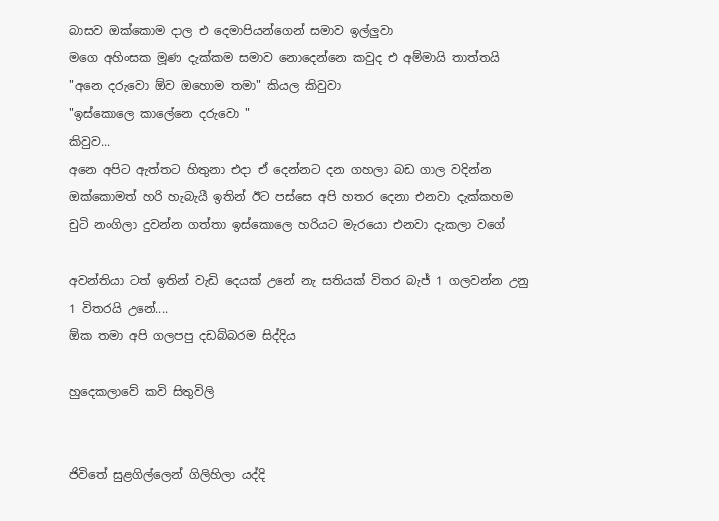බාසව ඔක්කොම දාල එ දෙමාපියන්ගෙන් සමාව ඉල්ලුවා
මගෙ අහිංසක මූණ දැක්කම සමාව නොදෙන්නෙ කවුද එ අම්මායි තාත්තයි
"අනෙ දරුවො ඕව ඔහොම තමා" කියල කිවුවා
"ඉස්කොලෙ කාලේනෙ දරුවො "
කිවුව...
අනෙ අපිට ඇත්තට හිතුනා එදා ඒ දෙන්නට දන ගහලා බඩ ගාල වදින්න
ඔක්කොමත් හරි හැබැයී ඉතින් ඊට පස්සෙ අපි හතර දෙනා එනවා දැක්කහම චුටි නංගිලා දුවන්න ගත්තා ඉස්කොලෙ හරියට මැරයො එනවා දැකලා වගේ

අවන්තියා ටත් ඉතින් වැඩි දෙයක් උනේ නැ සතියක් විතර බැජ් 1 ගලවන්න උනු 1 විතරයි උනේ....
ඕක තමා අපි ගලපපු දඩබ්බරම සිද්දිය

හුදෙකලාවේ කවි සිතුවිලි


ජිවිතේ සුළගිල්ලෙන් ගිලිහිලා යද්දි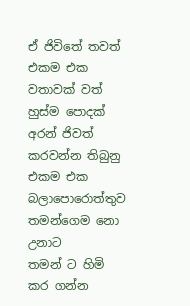ඒ ජිවිතේ තවත් එකම එක වතාවක් වත් හුස්ම පොදක් අරන් ජිවත් කරවන්න තිබුනු එකම එක බලාපොරොත්තුව
තමන්ගෙම නො උනාට
තමන් ට හිමි කර ගන්න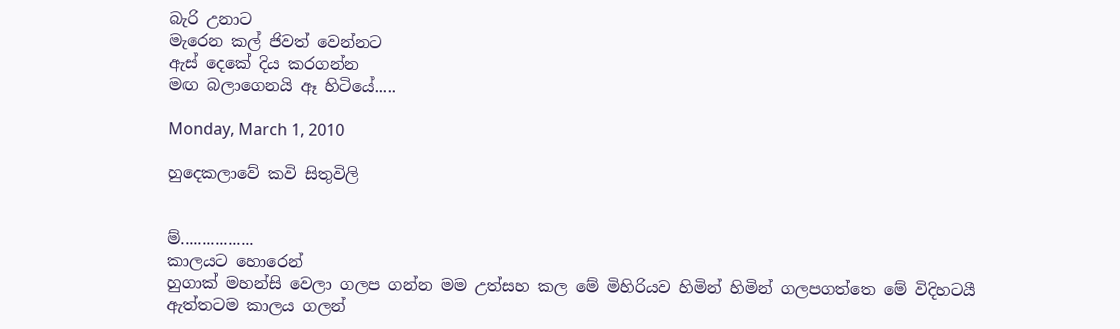බැරි උනාට
මැරෙන කල් ජිවත් වෙන්නට
ඇස් දෙකේ දිය කරගන්න
මඟ බලාගෙනයි ඈ හිටියේ.....

Monday, March 1, 2010

හුදෙකලාවේ කවි සිතුවිලි


ම්.................
කාලයට හොරෙන්
හුගාක් මහන්සි වෙලා ගලප ගන්න මම උත්සහ කල මේ මිහිරියව හිමින් හිමින් ගලපගත්තෙ මේ විදිහටයී
ඇත්තටම කාලය ගලන්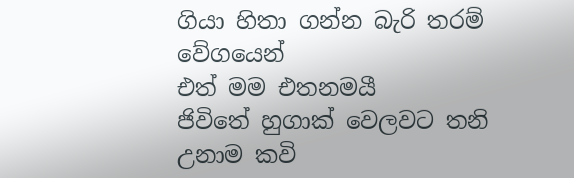ගියා හිතා ගන්න බැරි තරම් වේගයෙන්
එත් මම එතනමයී
ජිවිතේ හුගාක් වෙලවට තනි උනාම කවි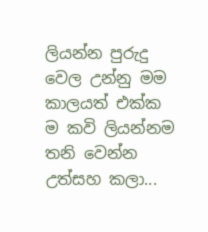ලියන්න පුරුදු වෙල උන්නු මම කාලයත් එක්ක ම කවි ලියන්නම තනි වෙන්න උත්සහ කලා...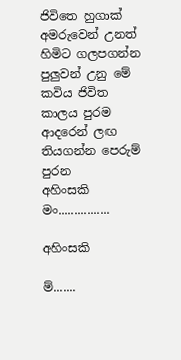ජිවිතෙ හුගාක් අමරුවෙන් උනත් හිමිට ගලපගන්න පුලුවන් උනු මේ කවිය ජිවිත කාලය පුරම ආදරෙන් ලඟ තියගන්න පෙරුම් පුරන
අහිංසකි මං................

අහිංසකි

ම්.......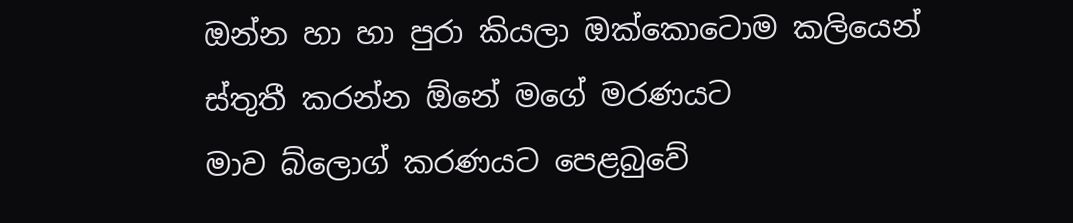ඔන්න හා හා පුරා කියලා ඔක්කොටොම කලියෙන් ස්තුතී කරන්න ඕනේ මගේ මරණයට
මාව බ්ලොග් කරණයට පෙළබුවේ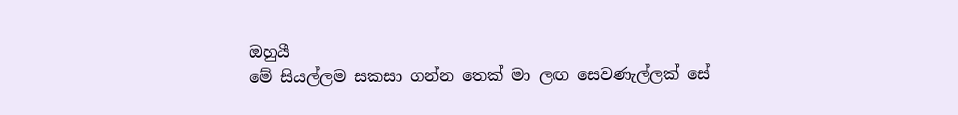ඔහුයී
මේ සියල්ලම සකසා ගන්න තෙක් මා ලඟ සෙවණැල්ලක් සේ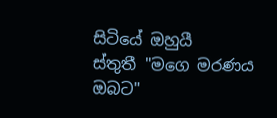සිටියේ ඔහුයී
ස්තුතී "මගෙ මරණය ඔබට"